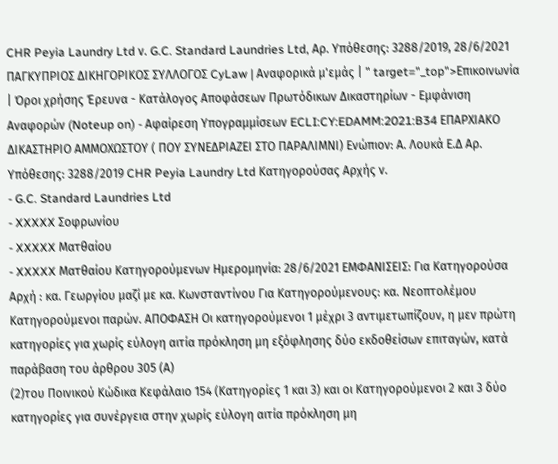CHR Peyia Laundry Ltd ν. G.C. Standard Laundries Ltd, Αρ. Υπόθεσης: 3288/2019, 28/6/2021 ΠΑΓΚΥΠΡΙΟΣ ΔΙΚΗΓΟΡΙΚΟΣ ΣΥΛΛΟΓΟΣ CyLaw | Αναφορικά μ'εμάς | " target="_top">Επικοινωνία | Όροι χρήσης Έρευνα - Κατάλογος Αποφάσεων Πρωτόδικων Δικαστηρίων - Εμφάνιση Αναφορών (Noteup on) - Αφαίρεση Υπογραμμίσεων ECLI:CY:EDAMM:2021:B34 ΕΠΑΡΧΙΑΚΟ ΔΙΚΑΣΤΗΡΙΟ ΑΜΜΟΧΩΣΤΟΥ ( ΠΟΥ ΣΥΝΕΔΡΙΑΖΕΙ ΣΤΟ ΠΑΡΑΛΙΜΝΙ) Ενώπιον: Α. Λουκά Ε.Δ Αρ. Υπόθεσης: 3288/2019 CHR Peyia Laundry Ltd Κατηγορούσας Αρχής ν.
- G.C. Standard Laundries Ltd
- XXXXX Σοφρωνίου
- XXXXX Ματθαίου
- XXXXX Ματθαίου Κατηγορούμενων Ημερομηνία: 28/6/2021 ΕΜΦΑΝΙΣΕΙΣ: Για Κατηγορούσα Αρχή : κα. Γεωργίου μαζί με κα. Κωνσταντίνου Για Κατηγορούμενους: κα. Νεοπτολέμου Κατηγορούμενοι παρών. ΑΠΟΦΑΣΗ Οι κατηγορούμενοι 1 μέχρι 3 αντιμετωπίζουν, η μεν πρώτη κατηγορίες για χωρίς εύλογη αιτία πρόκληση μη εξόφλησης δύο εκδοθείσων επιταγών, κατά παράβαση του άρθρου 305 (Α)
(2)του Ποινικού Κώδικα Κεφάλαιο 154 (Κατηγορίες 1 και 3) και οι Κατηγορούμενοι 2 και 3 δύο κατηγορίες για συνέργεια στην χωρίς εύλογη αιτία πρόκληση μη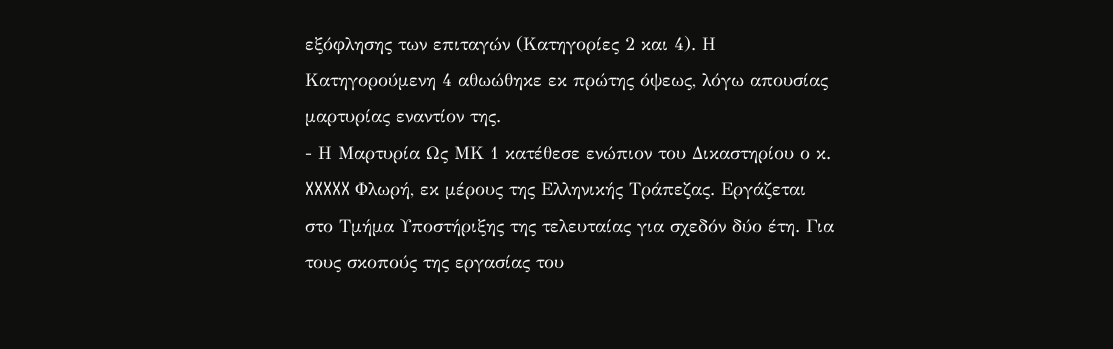εξόφλησης των επιταγών (Κατηγορίες 2 και 4). Η Κατηγορούμενη 4 αθωώθηκε εκ πρώτης όψεως, λόγω απουσίας μαρτυρίας εναντίον της.
- Η Μαρτυρία Ως ΜΚ 1 κατέθεσε ενώπιον του Δικαστηρίου ο κ. XXXXX Φλωρή, εκ μέρους της Ελληνικής Τράπεζας. Εργάζεται στο Τμήμα Υποστήριξης της τελευταίας για σχεδόν δύο έτη. Για τους σκοπούς της εργασίας του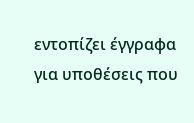εντοπίζει έγγραφα για υποθέσεις που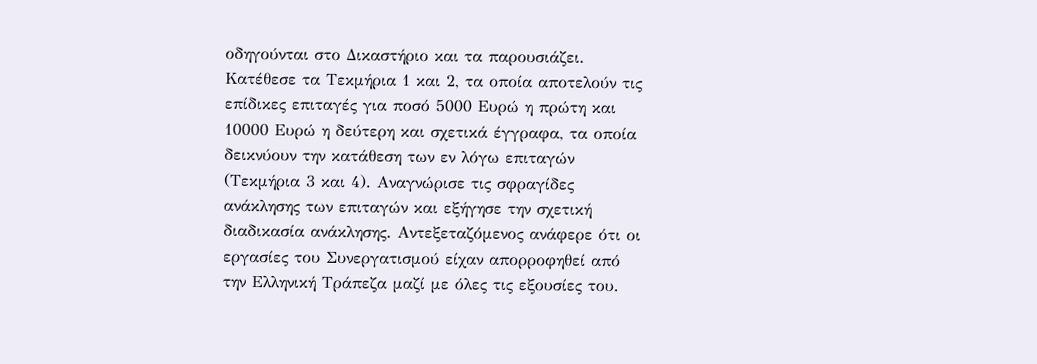οδηγούνται στο Δικαστήριο και τα παρουσιάζει. Κατέθεσε τα Τεκμήρια 1 και 2, τα οποία αποτελούν τις επίδικες επιταγές για ποσό 5000 Ευρώ η πρώτη και 10000 Ευρώ η δεύτερη και σχετικά έγγραφα, τα οποία δεικνύουν την κατάθεση των εν λόγω επιταγών (Τεκμήρια 3 και 4). Αναγνώρισε τις σφραγίδες ανάκλησης των επιταγών και εξήγησε την σχετική διαδικασία ανάκλησης. Αντεξεταζόμενος ανάφερε ότι οι εργασίες του Συνεργατισμού είχαν απορροφηθεί από την Ελληνική Τράπεζα μαζί με όλες τις εξουσίες του.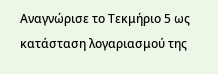Αναγνώρισε το Τεκμήριο 5 ως κατάσταση λογαριασμού της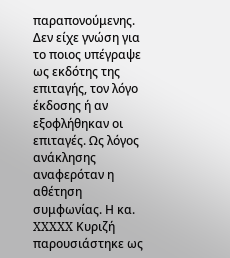παραπονούμενης. Δεν είχε γνώση για το ποιος υπέγραψε ως εκδότης της επιταγής, τον λόγο έκδοσης ή αν εξοφλήθηκαν οι επιταγές. Ως λόγος ανάκλησης αναφερόταν η αθέτηση συμφωνίας. Η κα. XXXXX Κυριζή παρουσιάστηκε ως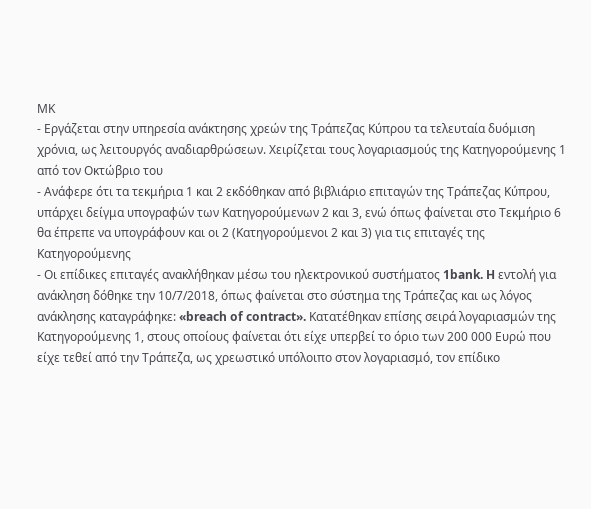ΜΚ
- Εργάζεται στην υπηρεσία ανάκτησης χρεών της Τράπεζας Κύπρου τα τελευταία δυόμιση χρόνια, ως λειτουργός αναδιαρθρώσεων. Χειρίζεται τους λογαριασμούς της Κατηγορούμενης 1 από τον Οκτώβριο του
- Ανάφερε ότι τα τεκμήρια 1 και 2 εκδόθηκαν από βιβλιάριο επιταγών της Τράπεζας Κύπρου, υπάρχει δείγμα υπογραφών των Κατηγορούμενων 2 και 3, ενώ όπως φαίνεται στο Τεκμήριο 6 θα έπρεπε να υπογράφουν και οι 2 (Κατηγορούμενοι 2 και 3) για τις επιταγές της Κατηγορούμενης
- Οι επίδικες επιταγές ανακλήθηκαν μέσω του ηλεκτρονικού συστήματος 1bank. H εντολή για ανάκληση δόθηκε την 10/7/2018, όπως φαίνεται στο σύστημα της Τράπεζας και ως λόγος ανάκλησης καταγράφηκε: «breach of contract». Κατατέθηκαν επίσης σειρά λογαριασμών της Κατηγορούμενης 1, στους οποίους φαίνεται ότι είχε υπερβεί το όριο των 200 000 Ευρώ που είχε τεθεί από την Τράπεζα, ως χρεωστικό υπόλοιπο στον λογαριασμό, τον επίδικο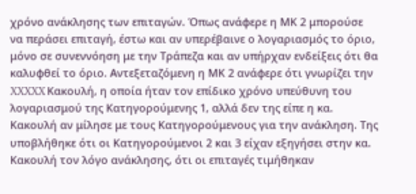χρόνο ανάκλησης των επιταγών. Όπως ανάφερε η ΜΚ 2 μπορούσε να περάσει επιταγή, έστω και αν υπερέβαινε ο λογαριασμός το όριο, μόνο σε συνεννόηση με την Τράπεζα και αν υπήρχαν ενδείξεις ότι θα καλυφθεί το όριο. Αντεξεταζόμενη η ΜΚ 2 ανάφερε ότι γνωρίζει την XXXXX Κακουλή, η οποία ήταν τον επίδικο χρόνο υπεύθυνη του λογαριασμού της Κατηγορούμενης 1, αλλά δεν της είπε η κα. Κακουλή αν μίλησε με τους Κατηγορούμενους για την ανάκληση. Της υποβλήθηκε ότι οι Κατηγορούμενοι 2 και 3 είχαν εξηγήσει στην κα. Κακουλή τον λόγο ανάκλησης, ότι οι επιταγές τιμήθηκαν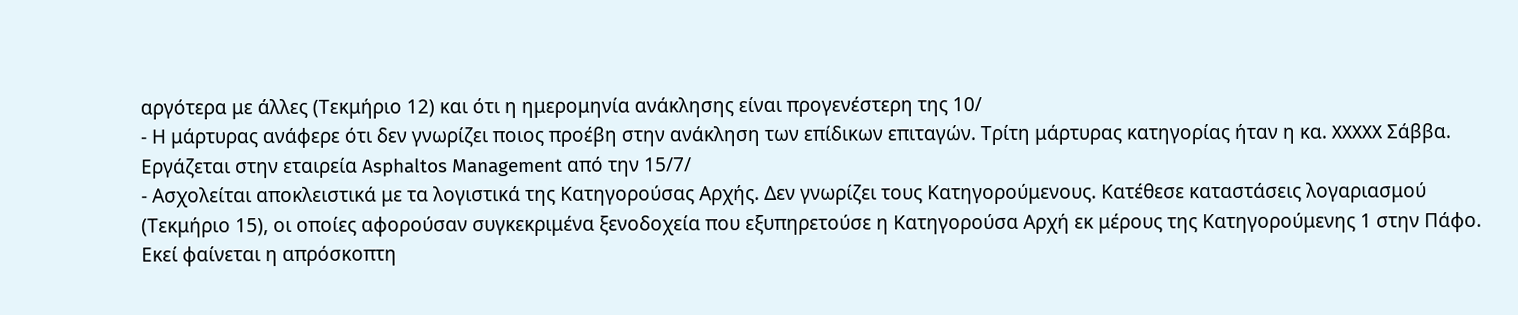αργότερα με άλλες (Τεκμήριο 12) και ότι η ημερομηνία ανάκλησης είναι προγενέστερη της 10/
- Η μάρτυρας ανάφερε ότι δεν γνωρίζει ποιος προέβη στην ανάκληση των επίδικων επιταγών. Τρίτη μάρτυρας κατηγορίας ήταν η κα. XXXXX Σάββα. Εργάζεται στην εταιρεία Asphaltos Management από την 15/7/
- Ασχολείται αποκλειστικά με τα λογιστικά της Κατηγορούσας Αρχής. Δεν γνωρίζει τους Κατηγορούμενους. Κατέθεσε καταστάσεις λογαριασμού (Τεκμήριο 15), οι οποίες αφορούσαν συγκεκριμένα ξενοδοχεία που εξυπηρετούσε η Κατηγορούσα Αρχή εκ μέρους της Κατηγορούμενης 1 στην Πάφο. Εκεί φαίνεται η απρόσκοπτη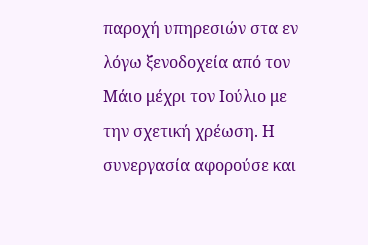παροχή υπηρεσιών στα εν λόγω ξενοδοχεία από τον Μάιο μέχρι τον Ιούλιο με την σχετική χρέωση. Η συνεργασία αφορούσε και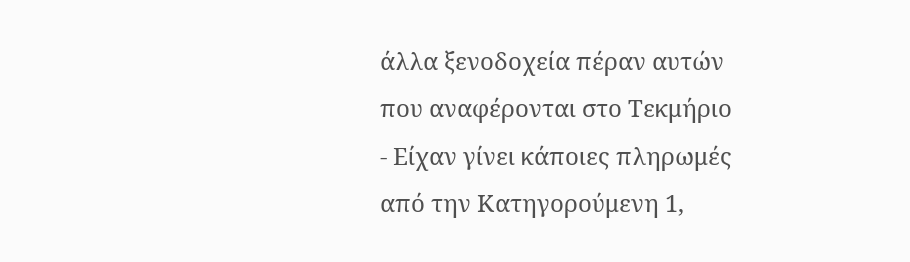άλλα ξενοδοχεία πέραν αυτών που αναφέρονται στο Τεκμήριο
- Είχαν γίνει κάποιες πληρωμές από την Κατηγορούμενη 1,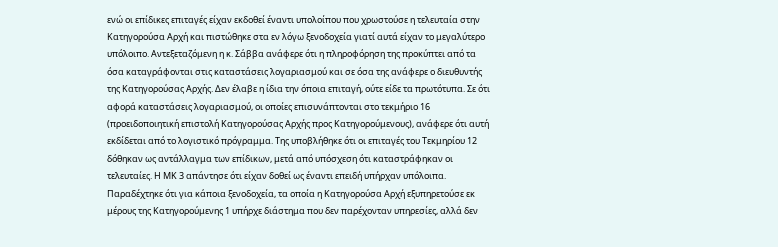ενώ οι επίδικες επιταγές είχαν εκδοθεί έναντι υπολοίπου που χρωστούσε η τελευταία στην Κατηγορούσα Αρχή και πιστώθηκε στα εν λόγω ξενοδοχεία γιατί αυτά είχαν το μεγαλύτερο υπόλοιπο. Αντεξεταζόμενη η κ. Σάββα ανάφερε ότι η πληροφόρηση της προκύπτει από τα όσα καταγράφονται στις καταστάσεις λογαριασμού και σε όσα της ανάφερε ο διευθυντής της Κατηγορούσας Αρχής. Δεν έλαβε η ίδια την όποια επιταγή, ούτε είδε τα πρωτότυπα. Σε ότι αφορά καταστάσεις λογαριασμού, οι οποίες επισυνάπτονται στο τεκμήριο 16 (προειδοποιητική επιστολή Κατηγορούσας Αρχής προς Κατηγορούμενους), ανάφερε ότι αυτή εκδίδεται από το λογιστικό πρόγραμμα. Της υποβλήθηκε ότι οι επιταγές του Τεκμηρίου 12 δόθηκαν ως αντάλλαγμα των επίδικων, μετά από υπόσχεση ότι καταστράφηκαν οι τελευταίες. Η ΜΚ 3 απάντησε ότι είχαν δοθεί ως έναντι επειδή υπήρχαν υπόλοιπα. Παραδέχτηκε ότι για κάποια ξενοδοχεία, τα οποία η Κατηγορούσα Αρχή εξυπηρετούσε εκ μέρους της Κατηγορούμενης 1 υπήρχε διάστημα που δεν παρέχονταν υπηρεσίες, αλλά δεν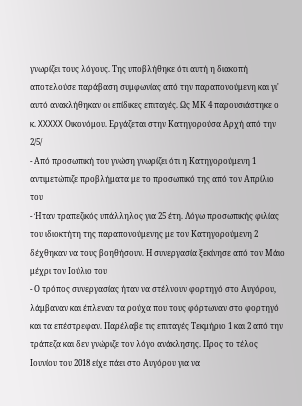γνωρίζει τους λόγους. Της υποβλήθηκε ότι αυτή η διακοπή αποτελούσε παράβαση συμφωνίας από την παραπονούμενη και γι' αυτό ανακλήθηκαν οι επίδικες επιταγές. Ως ΜΚ 4 παρουσιάστηκε ο κ. XXXXX Οικονόμου. Εργάζεται στην Κατηγορούσα Αρχή από την 2/5/
- Από προσωπική του γνώση γνωρίζει ότι η Κατηγορούμενη 1 αντιμετώπιζε προβλήματα με το προσωπικό της από τον Απρίλιο του
- Ήταν τραπεζικός υπάλληλος για 25 έτη. Λόγω προσωπικής φιλίας του ιδιοκτήτη της παραπονούμενης με τον Κατηγορούμενη 2 δέχθηκαν να τους βοηθήσουν. Η συνεργασία ξεκίνησε από τον Μάιο μέχρι τον Ιούλιο του
- Ο τρόπος συνεργασίας ήταν να στέλνουν φορτηγό στο Αυγόρου, λάμβαναν και έπλεναν τα ρούχα που τους φόρτωναν στο φορτηγό και τα επέστρεφαν. Παρέλαβε τις επιταγές Τεκμήριο 1 και 2 από την τράπεζα και δεν γνώριζε τον λόγο ανάκλησης. Προς το τέλος Ιουνίου του 2018 είχε πάει στο Αυγόρου για να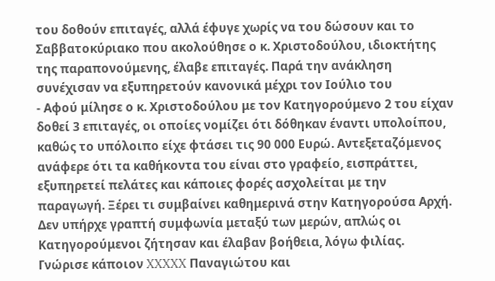του δοθούν επιταγές, αλλά έφυγε χωρίς να του δώσουν και το Σαββατοκύριακο που ακολούθησε ο κ. Χριστοδούλου, ιδιοκτήτης της παραπονούμενης, έλαβε επιταγές. Παρά την ανάκληση συνέχισαν να εξυπηρετούν κανονικά μέχρι τον Ιούλιο του
- Αφού μίλησε ο κ. Χριστοδούλου με τον Κατηγορούμενο 2 του είχαν δοθεί 3 επιταγές, οι οποίες νομίζει ότι δόθηκαν έναντι υπολοίπου, καθώς το υπόλοιπο είχε φτάσει τις 90 000 Ευρώ. Αντεξεταζόμενος ανάφερε ότι τα καθήκοντα του είναι στο γραφείο, εισπράττει, εξυπηρετεί πελάτες και κάποιες φορές ασχολείται με την παραγωγή. Ξέρει τι συμβαίνει καθημερινά στην Κατηγορούσα Αρχή. Δεν υπήρχε γραπτή συμφωνία μεταξύ των μερών, απλώς οι Κατηγορούμενοι ζήτησαν και έλαβαν βοήθεια, λόγω φιλίας. Γνώρισε κάποιον XXXXX Παναγιώτου και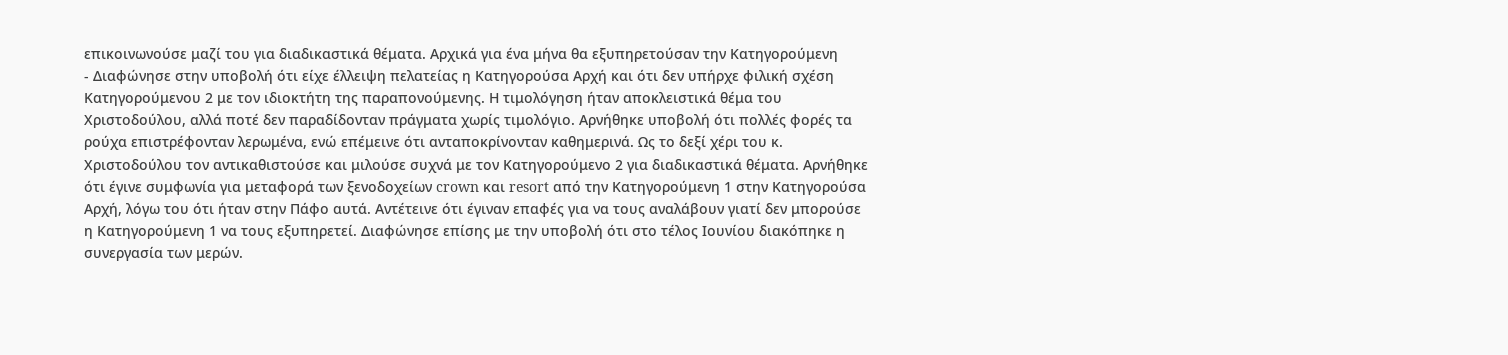επικοινωνούσε μαζί του για διαδικαστικά θέματα. Αρχικά για ένα μήνα θα εξυπηρετούσαν την Κατηγορούμενη
- Διαφώνησε στην υποβολή ότι είχε έλλειψη πελατείας η Κατηγορούσα Αρχή και ότι δεν υπήρχε φιλική σχέση Κατηγορούμενου 2 με τον ιδιοκτήτη της παραπονούμενης. Η τιμολόγηση ήταν αποκλειστικά θέμα του Χριστοδούλου, αλλά ποτέ δεν παραδίδονταν πράγματα χωρίς τιμολόγιο. Αρνήθηκε υποβολή ότι πολλές φορές τα ρούχα επιστρέφονταν λερωμένα, ενώ επέμεινε ότι ανταποκρίνονταν καθημερινά. Ως το δεξί χέρι του κ. Χριστοδούλου τον αντικαθιστούσε και μιλούσε συχνά με τον Κατηγορούμενο 2 για διαδικαστικά θέματα. Αρνήθηκε ότι έγινε συμφωνία για μεταφορά των ξενοδοχείων crown και resort από την Κατηγορούμενη 1 στην Κατηγορούσα Αρχή, λόγω του ότι ήταν στην Πάφο αυτά. Αντέτεινε ότι έγιναν επαφές για να τους αναλάβουν γιατί δεν μπορούσε η Κατηγορούμενη 1 να τους εξυπηρετεί. Διαφώνησε επίσης με την υποβολή ότι στο τέλος Ιουνίου διακόπηκε η συνεργασία των μερών.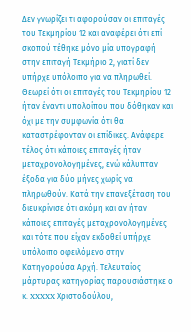Δεν γνωρίζει τι αφορούσαν οι επιταγές του Τεκμηρίου 12 και αναφέρει ότι επί σκοπού τέθηκε μόνο μία υπογραφή στην επιταγή Τεκμήριο 2, γιατί δεν υπήρχε υπόλοιπο για να πληρωθεί. Θεωρεί ότι οι επιταγές του Τεκμηρίου 12 ήταν έναντι υπολοίπου που δόθηκαν και όχι με την συμφωνία ότι θα καταστρέφονταν οι επίδικες. Ανάφερε τέλος ότι κάποιες επιταγές ήταν μεταχρονολογημένες, ενώ κάλυπταν έξοδα για δύο μήνες χωρίς να πληρωθούν. Κατά την επανεξέταση του διευκρίνισε ότι ακόμη και αν ήταν κάποιες επιταγές μεταχρονολογημένες και τότε που είχαν εκδοθεί υπήρχε υπόλοιπο οφειλόμενο στην Κατηγορούσα Αρχή. Τελευταίος μάρτυρας κατηγορίας παρουσιάστηκε ο κ. XXXXX Χριστοδούλου,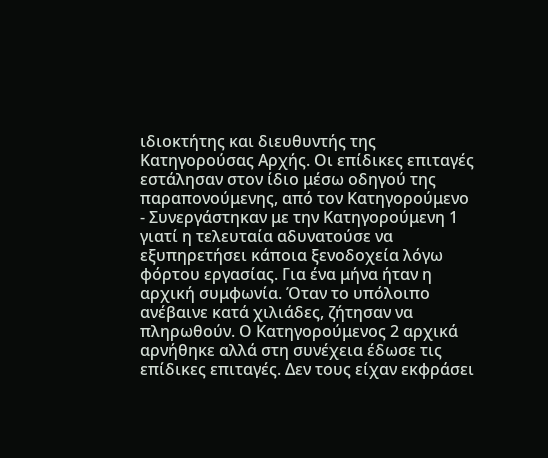ιδιοκτήτης και διευθυντής της Κατηγορούσας Αρχής. Οι επίδικες επιταγές εστάλησαν στον ίδιο μέσω οδηγού της παραπονούμενης, από τον Κατηγορούμενο
- Συνεργάστηκαν με την Κατηγορούμενη 1 γιατί η τελευταία αδυνατούσε να εξυπηρετήσει κάποια ξενοδοχεία λόγω φόρτου εργασίας. Για ένα μήνα ήταν η αρχική συμφωνία. Όταν το υπόλοιπο ανέβαινε κατά χιλιάδες, ζήτησαν να πληρωθούν. Ο Κατηγορούμενος 2 αρχικά αρνήθηκε αλλά στη συνέχεια έδωσε τις επίδικες επιταγές. Δεν τους είχαν εκφράσει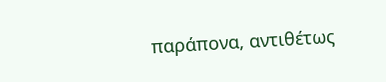παράπονα, αντιθέτως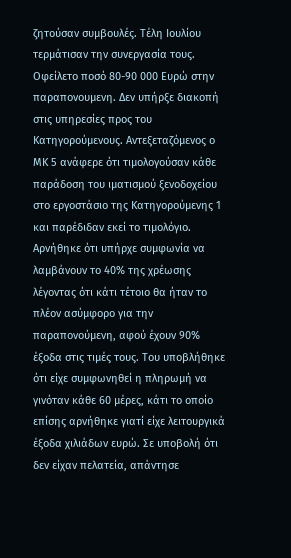ζητούσαν συμβουλές. Τέλη Ιουλίου τερμάτισαν την συνεργασία τους. Οφείλετο ποσό 80-90 000 Ευρώ στην παραπονουμενη. Δεν υπήρξε διακοπή στις υπηρεσίες προς του Κατηγορούμενους. Αντεξεταζόμενος ο ΜΚ 5 ανάφερε ότι τιμολογούσαν κάθε παράδοση του ιματισμού ξενοδοχείου στο εργοστάσιο της Κατηγορούμενης 1 και παρέδιδαν εκεί το τιμολόγιο. Αρνήθηκε ότι υπήρχε συμφωνία να λαμβάνουν το 40% της χρέωσης λέγοντας ότι κάτι τέτοιο θα ήταν το πλέον ασύμφορο για την παραπονούμενη, αφού έχουν 90% έξοδα στις τιμές τους. Του υποβλήθηκε ότι είχε συμφωνηθεί η πληρωμή να γινόταν κάθε 60 μέρες, κάτι το οποίο επίσης αρνήθηκε γιατί είχε λειτουργικά έξοδα χιλιάδων ευρώ. Σε υποβολή ότι δεν είχαν πελατεία, απάντησε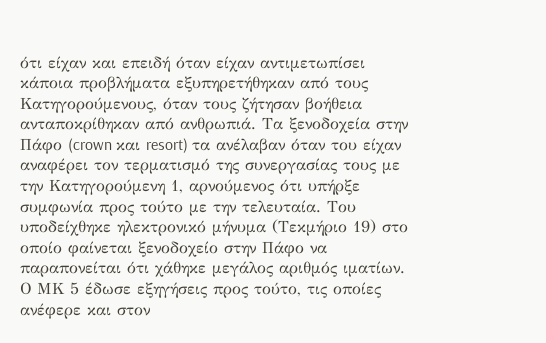ότι είχαν και επειδή όταν είχαν αντιμετωπίσει κάποια προβλήματα εξυπηρετήθηκαν από τους Κατηγορούμενους, όταν τους ζήτησαν βοήθεια ανταποκρίθηκαν από ανθρωπιά. Τα ξενοδοχεία στην Πάφο (crown και resort) τα ανέλαβαν όταν του είχαν αναφέρει τον τερματισμό της συνεργασίας τους με την Κατηγορούμενη 1, αρνούμενος ότι υπήρξε συμφωνία προς τούτο με την τελευταία. Του υποδείχθηκε ηλεκτρονικό μήνυμα (Τεκμήριο 19) στο οποίο φαίνεται ξενοδοχείο στην Πάφο να παραπονείται ότι χάθηκε μεγάλος αριθμός ιματίων. Ο ΜΚ 5 έδωσε εξηγήσεις προς τούτο, τις οποίες ανέφερε και στον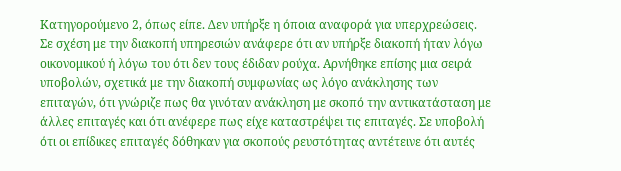Κατηγορούμενο 2, όπως είπε. Δεν υπήρξε η όποια αναφορά για υπερχρεώσεις. Σε σχέση με την διακοπή υπηρεσιών ανάφερε ότι αν υπήρξε διακοπή ήταν λόγω οικονομικού ή λόγω του ότι δεν τους έδιδαν ρούχα. Αρνήθηκε επίσης μια σειρά υποβολών, σχετικά με την διακοπή συμφωνίας ως λόγο ανάκλησης των επιταγών, ότι γνώριζε πως θα γινόταν ανάκληση με σκοπό την αντικατάσταση με άλλες επιταγές και ότι ανέφερε πως είχε καταστρέψει τις επιταγές. Σε υποβολή ότι οι επίδικες επιταγές δόθηκαν για σκοπούς ρευστότητας αντέτεινε ότι αυτές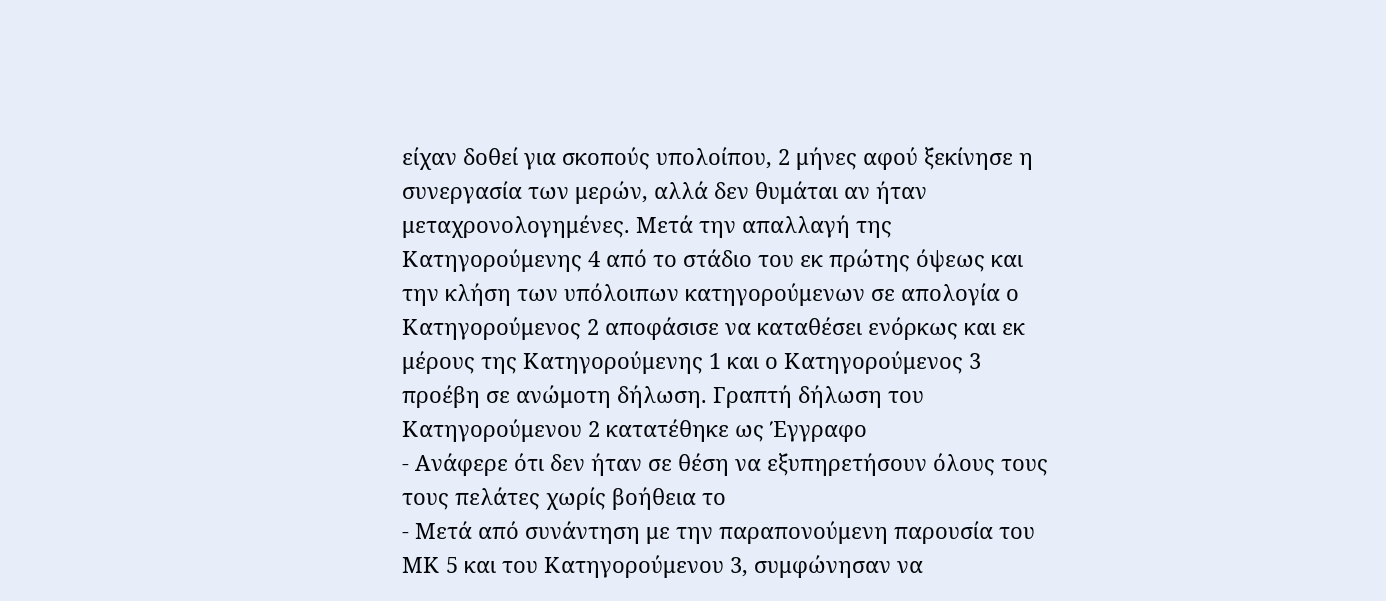είχαν δοθεί για σκοπούς υπολοίπου, 2 μήνες αφού ξεκίνησε η συνεργασία των μερών, αλλά δεν θυμάται αν ήταν μεταχρονολογημένες. Μετά την απαλλαγή της Κατηγορούμενης 4 από το στάδιο του εκ πρώτης όψεως και την κλήση των υπόλοιπων κατηγορούμενων σε απολογία ο Κατηγορούμενος 2 αποφάσισε να καταθέσει ενόρκως και εκ μέρους της Κατηγορούμενης 1 και ο Κατηγορούμενος 3 προέβη σε ανώμοτη δήλωση. Γραπτή δήλωση του Κατηγορούμενου 2 κατατέθηκε ως Έγγραφο
- Ανάφερε ότι δεν ήταν σε θέση να εξυπηρετήσουν όλους τους τους πελάτες χωρίς βοήθεια το
- Μετά από συνάντηση με την παραπονούμενη παρουσία του ΜΚ 5 και του Κατηγορούμενου 3, συμφώνησαν να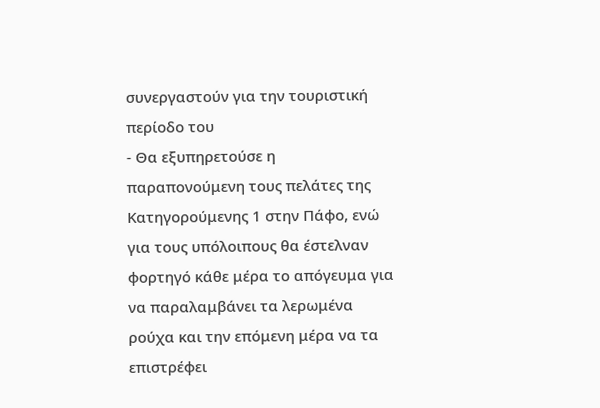συνεργαστούν για την τουριστική περίοδο του
- Θα εξυπηρετούσε η παραπονούμενη τους πελάτες της Κατηγορούμενης 1 στην Πάφο, ενώ για τους υπόλοιπους θα έστελναν φορτηγό κάθε μέρα το απόγευμα για να παραλαμβάνει τα λερωμένα ρούχα και την επόμενη μέρα να τα επιστρέφει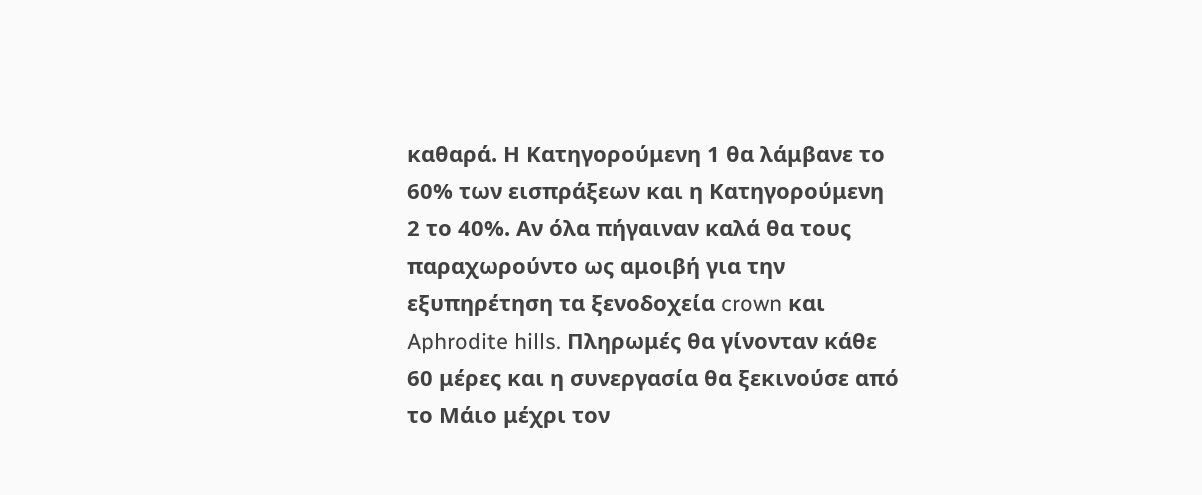καθαρά. Η Κατηγορούμενη 1 θα λάμβανε το 60% των εισπράξεων και η Κατηγορούμενη 2 το 40%. Αν όλα πήγαιναν καλά θα τους παραχωρούντο ως αμοιβή για την εξυπηρέτηση τα ξενοδοχεία crown και Aphrodite hills. Πληρωμές θα γίνονταν κάθε 60 μέρες και η συνεργασία θα ξεκινούσε από το Μάιο μέχρι τον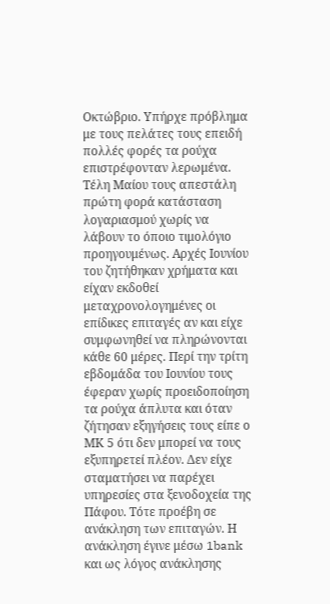Οκτώβριο. Υπήρχε πρόβλημα με τους πελάτες τους επειδή πολλές φορές τα ρούχα επιστρέφονταν λερωμένα. Τέλη Μαίου τους απεστάλη πρώτη φορά κατάσταση λογαριασμού χωρίς να λάβουν το όποιο τιμολόγιο προηγουμένως. Αρχές Ιουνίου του ζητήθηκαν χρήματα και είχαν εκδοθεί μεταχρονολογημένες οι επίδικες επιταγές αν και είχε συμφωνηθεί να πληρώνονται κάθε 60 μέρες. Περί την τρίτη εβδομάδα του Ιουνίου τους έφεραν χωρίς προειδοποίηση τα ρούχα άπλυτα και όταν ζήτησαν εξηγήσεις τους είπε ο ΜΚ 5 ότι δεν μπορεί να τους εξυπηρετεί πλέον. Δεν είχε σταματήσει να παρέχει υπηρεσίες στα ξενοδοχεία της Πάφου. Τότε προέβη σε ανάκληση των επιταγών. Η ανάκληση έγινε μέσω 1bank και ως λόγος ανάκλησης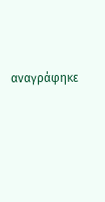αναγράφηκε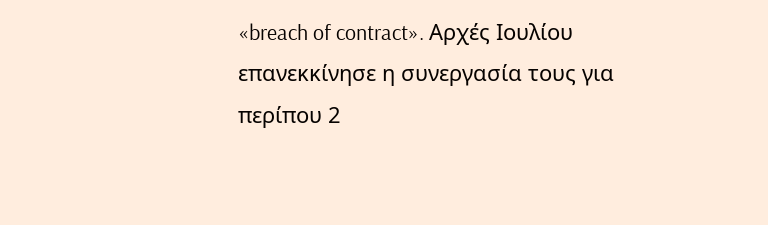«breach of contract». Αρχές Ιουλίου επανεκκίνησε η συνεργασία τους για περίπου 2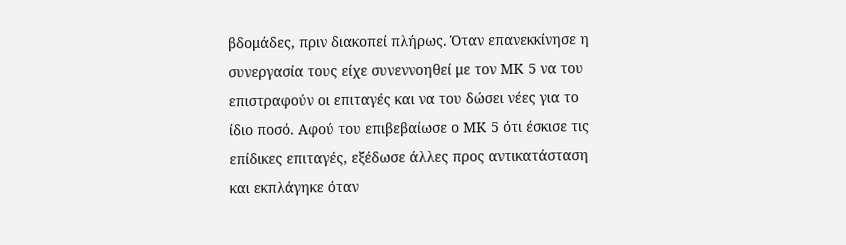βδομάδες, πριν διακοπεί πλήρως. Όταν επανεκκίνησε η συνεργασία τους είχε συνεννοηθεί με τον ΜΚ 5 να του επιστραφούν οι επιταγές και να του δώσει νέες για το ίδιο ποσό. Αφού του επιβεβαίωσε ο ΜΚ 5 ότι έσκισε τις επίδικες επιταγές, εξέδωσε άλλες προς αντικατάσταση και εκπλάγηκε όταν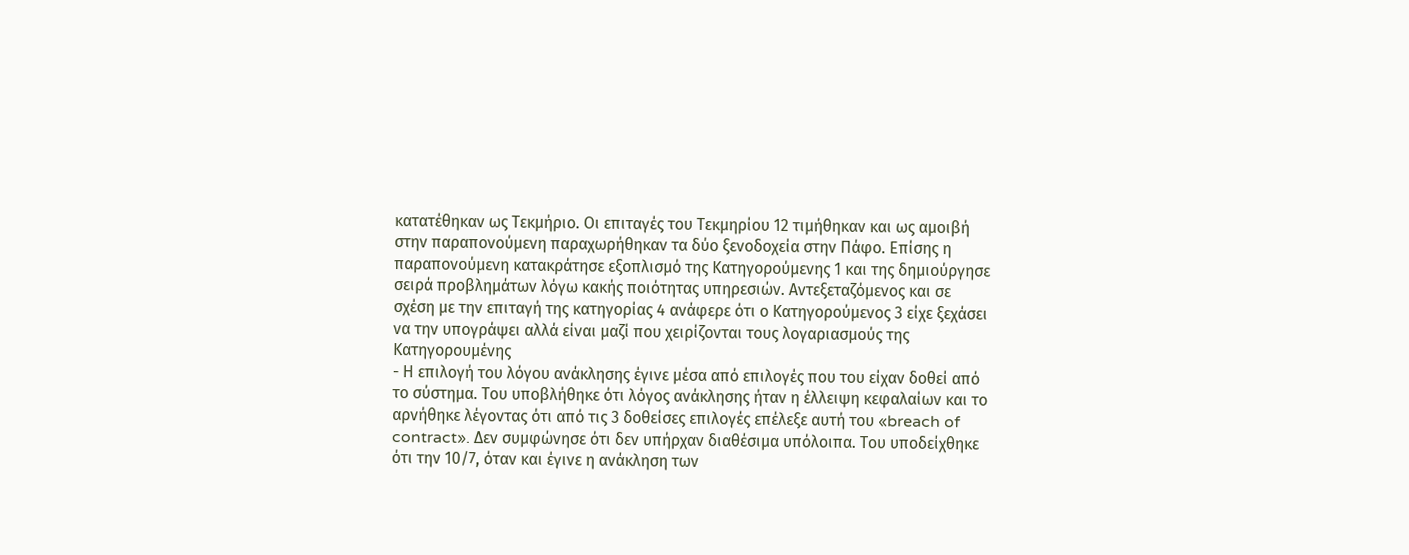κατατέθηκαν ως Τεκμήριο. Οι επιταγές του Τεκμηρίου 12 τιμήθηκαν και ως αμοιβή στην παραπονούμενη παραχωρήθηκαν τα δύο ξενοδοχεία στην Πάφο. Επίσης η παραπονούμενη κατακράτησε εξοπλισμό της Κατηγορούμενης 1 και της δημιούργησε σειρά προβλημάτων λόγω κακής ποιότητας υπηρεσιών. Αντεξεταζόμενος και σε σχέση με την επιταγή της κατηγορίας 4 ανάφερε ότι ο Κατηγορούμενος 3 είχε ξεχάσει να την υπογράψει αλλά είναι μαζί που χειρίζονται τους λογαριασμούς της Κατηγορουμένης
- Η επιλογή του λόγου ανάκλησης έγινε μέσα από επιλογές που του είχαν δοθεί από το σύστημα. Του υποβλήθηκε ότι λόγος ανάκλησης ήταν η έλλειψη κεφαλαίων και το αρνήθηκε λέγοντας ότι από τις 3 δοθείσες επιλογές επέλεξε αυτή του «breach of contract». Δεν συμφώνησε ότι δεν υπήρχαν διαθέσιμα υπόλοιπα. Του υποδείχθηκε ότι την 10/7, όταν και έγινε η ανάκληση των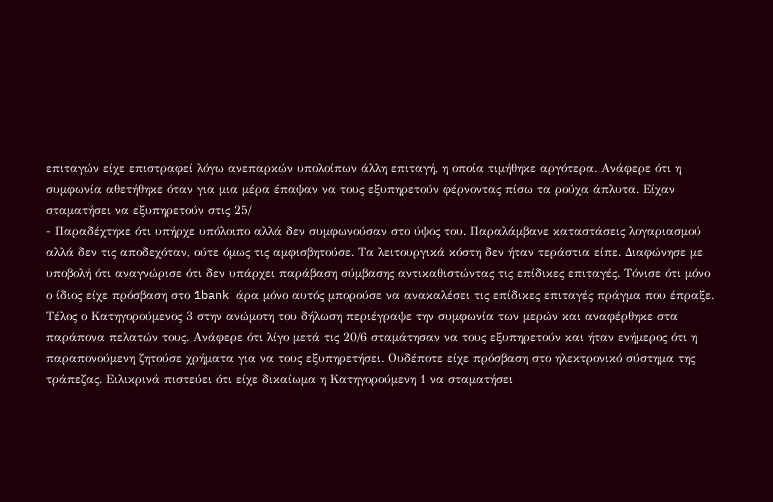επιταγών είχε επιστραφεί λόγω ανεπαρκών υπολοίπων άλλη επιταγή, η οποία τιμήθηκε αργότερα. Ανάφερε ότι η συμφωνία αθετήθηκε όταν για μια μέρα έπαψαν να τους εξυπηρετούν φέρνοντας πίσω τα ρούχα άπλυτα. Είχαν σταματήσει να εξυπηρετούν στις 25/
- Παραδέχτηκε ότι υπήρχε υπόλοιπο αλλά δεν συμφωνούσαν στο ύψος του. Παραλάμβανε καταστάσεις λογαριασμού αλλά δεν τις αποδεχόταν, ούτε όμως τις αμφισβητούσε. Τα λειτουργικά κόστη δεν ήταν τεράστια είπε. Διαφώνησε με υποβολή ότι αναγνώρισε ότι δεν υπάρχει παράβαση σύμβασης αντικαθιστώντας τις επίδικες επιταγές. Τόνισε ότι μόνο ο ίδιος είχε πρόσβαση στο 1bank άρα μόνο αυτός μπορούσε να ανακαλέσει τις επίδικες επιταγές πράγμα που έπραξε. Τέλος ο Κατηγορούμενος 3 στην ανώμοτη του δήλωση περιέγραψε την συμφωνία των μερών και αναφέρθηκε στα παράπονα πελατών τους. Ανάφερε ότι λίγο μετά τις 20/6 σταμάτησαν να τους εξυπηρετούν και ήταν ενήμερος ότι η παραπονούμενη ζητούσε χρήματα για να τους εξυπηρετήσει. Ουδέποτε είχε πρόσβαση στο ηλεκτρονικό σύστημα της τράπεζας. Ειλικρινά πιστεύει ότι είχε δικαίωμα η Κατηγορούμενη 1 να σταματήσει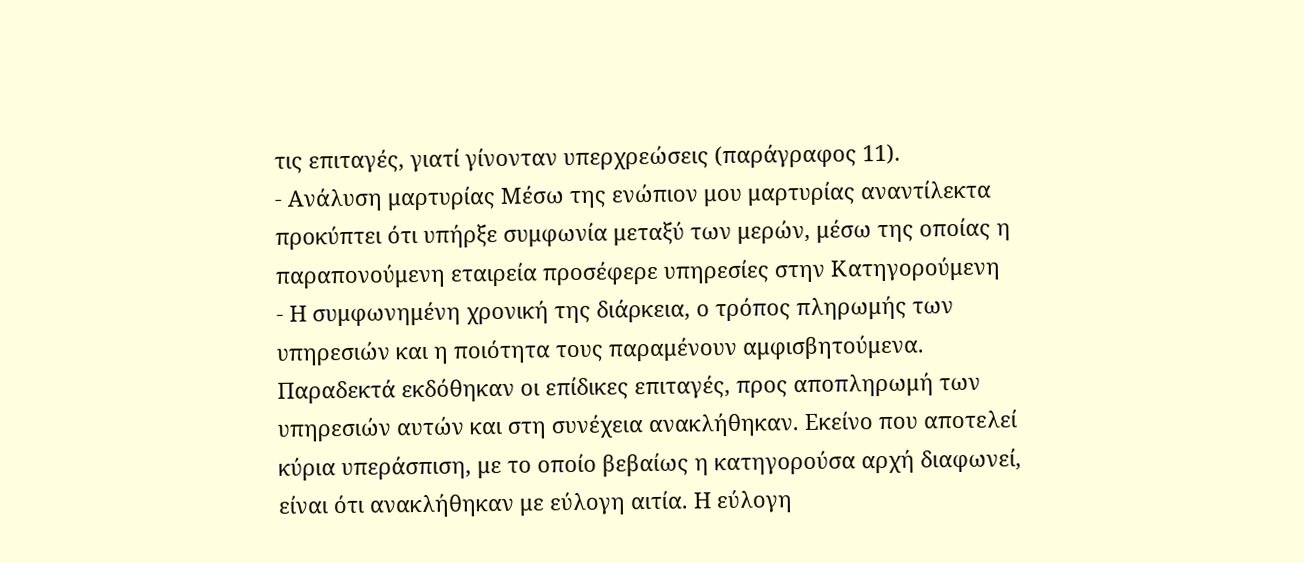τις επιταγές, γιατί γίνονταν υπερχρεώσεις (παράγραφος 11).
- Ανάλυση μαρτυρίας Μέσω της ενώπιον μου μαρτυρίας αναντίλεκτα προκύπτει ότι υπήρξε συμφωνία μεταξύ των μερών, μέσω της οποίας η παραπονούμενη εταιρεία προσέφερε υπηρεσίες στην Κατηγορούμενη
- Η συμφωνημένη χρονική της διάρκεια, ο τρόπος πληρωμής των υπηρεσιών και η ποιότητα τους παραμένουν αμφισβητούμενα. Παραδεκτά εκδόθηκαν οι επίδικες επιταγές, προς αποπληρωμή των υπηρεσιών αυτών και στη συνέχεια ανακλήθηκαν. Εκείνο που αποτελεί κύρια υπεράσπιση, με το οποίο βεβαίως η κατηγορούσα αρχή διαφωνεί, είναι ότι ανακλήθηκαν με εύλογη αιτία. Η εύλογη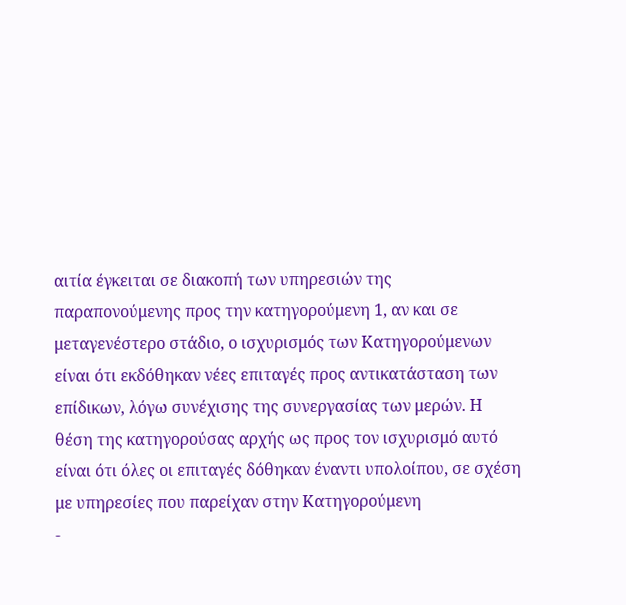αιτία έγκειται σε διακοπή των υπηρεσιών της παραπονούμενης προς την κατηγορούμενη 1, αν και σε μεταγενέστερο στάδιο, ο ισχυρισμός των Κατηγορούμενων είναι ότι εκδόθηκαν νέες επιταγές προς αντικατάσταση των επίδικων, λόγω συνέχισης της συνεργασίας των μερών. Η θέση της κατηγορούσας αρχής ως προς τον ισχυρισμό αυτό είναι ότι όλες οι επιταγές δόθηκαν έναντι υπολοίπου, σε σχέση με υπηρεσίες που παρείχαν στην Κατηγορούμενη
-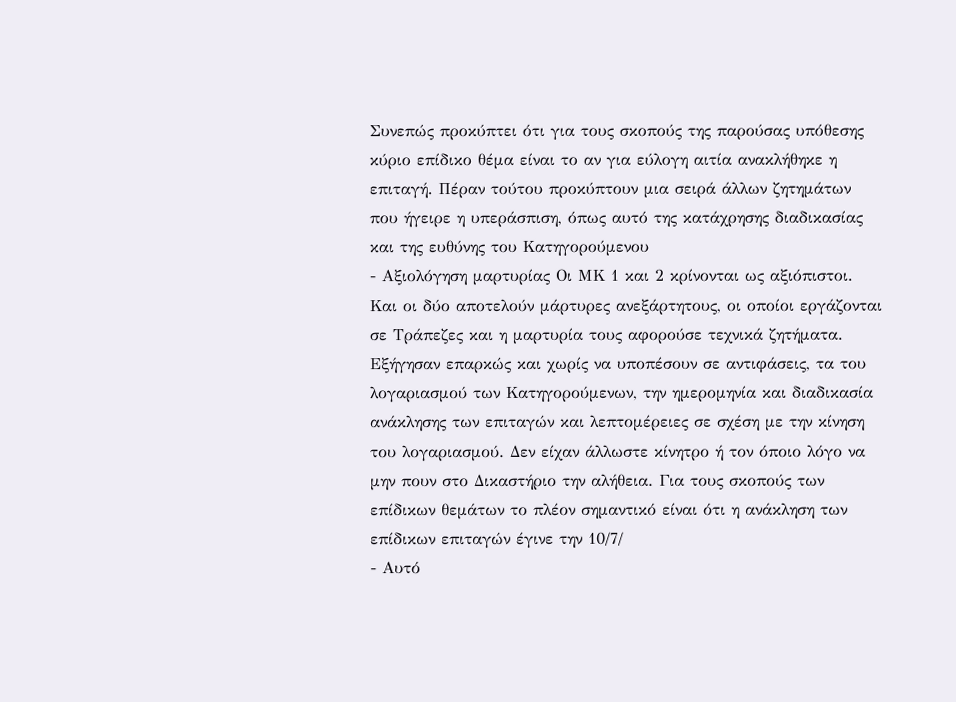Συνεπώς προκύπτει ότι για τους σκοπούς της παρούσας υπόθεσης κύριο επίδικο θέμα είναι το αν για εύλογη αιτία ανακλήθηκε η επιταγή. Πέραν τούτου προκύπτουν μια σειρά άλλων ζητημάτων που ήγειρε η υπεράσπιση, όπως αυτό της κατάχρησης διαδικασίας και της ευθύνης του Κατηγορούμενου
- Αξιολόγηση μαρτυρίας Οι ΜΚ 1 και 2 κρίνονται ως αξιόπιστοι. Και οι δύο αποτελούν μάρτυρες ανεξάρτητους, οι οποίοι εργάζονται σε Τράπεζες και η μαρτυρία τους αφορούσε τεχνικά ζητήματα. Εξήγησαν επαρκώς και χωρίς να υποπέσουν σε αντιφάσεις, τα του λογαριασμού των Κατηγορούμενων, την ημερομηνία και διαδικασία ανάκλησης των επιταγών και λεπτομέρειες σε σχέση με την κίνηση του λογαριασμού. Δεν είχαν άλλωστε κίνητρο ή τον όποιο λόγο να μην πουν στο Δικαστήριο την αλήθεια. Για τους σκοπούς των επίδικων θεμάτων το πλέον σημαντικό είναι ότι η ανάκληση των επίδικων επιταγών έγινε την 10/7/
- Αυτό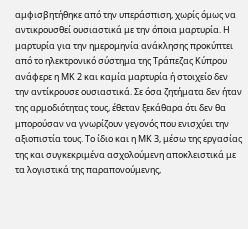αμφισβητήθηκε από την υπεράσπιση, χωρίς όμως να αντικρουσθεί ουσιαστικά με την όποια μαρτυρία. Η μαρτυρία για την ημερομηνία ανάκλησης προκύπτει από το ηλεκτρονικό σύστημα της Τράπεζας Κύπρου ανάφερε η ΜΚ 2 και καμία μαρτυρία ή στοιχείο δεν την αντίκρουσε ουσιαστικά. Σε όσα ζητήματα δεν ήταν της αρμοδιότητας τους, έθεταν ξεκάθαρα ότι δεν θα μπορούσαν να γνωρίζουν γεγονός που ενισχύει την αξιοπιστία τους. Το ίδιο και η ΜΚ 3, μέσω της εργασίας της και συγκεκριμένα ασχολούμενη αποκλειστικά με τα λογιστικά της παραπονούμενης,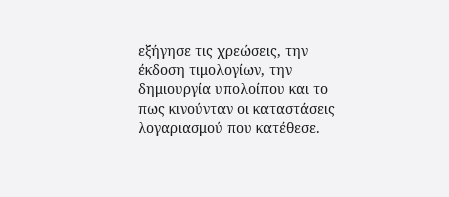εξήγησε τις χρεώσεις, την έκδοση τιμολογίων, την δημιουργία υπολοίπου και το πως κινούνταν οι καταστάσεις λογαριασμού που κατέθεσε.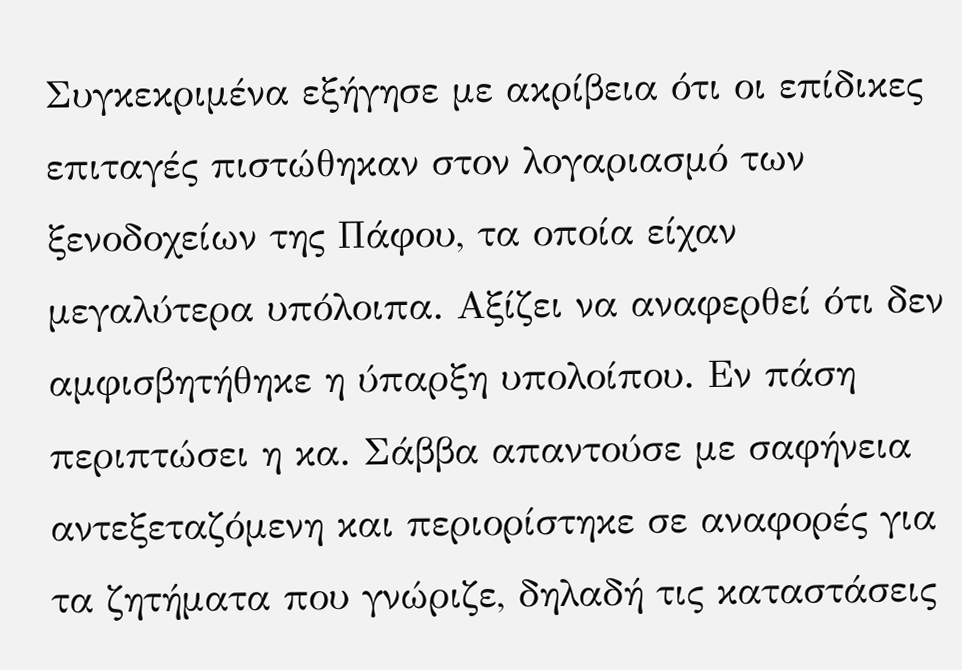Συγκεκριμένα εξήγησε με ακρίβεια ότι οι επίδικες επιταγές πιστώθηκαν στον λογαριασμό των ξενοδοχείων της Πάφου, τα οποία είχαν μεγαλύτερα υπόλοιπα. Αξίζει να αναφερθεί ότι δεν αμφισβητήθηκε η ύπαρξη υπολοίπου. Εν πάση περιπτώσει η κα. Σάββα απαντούσε με σαφήνεια αντεξεταζόμενη και περιορίστηκε σε αναφορές για τα ζητήματα που γνώριζε, δηλαδή τις καταστάσεις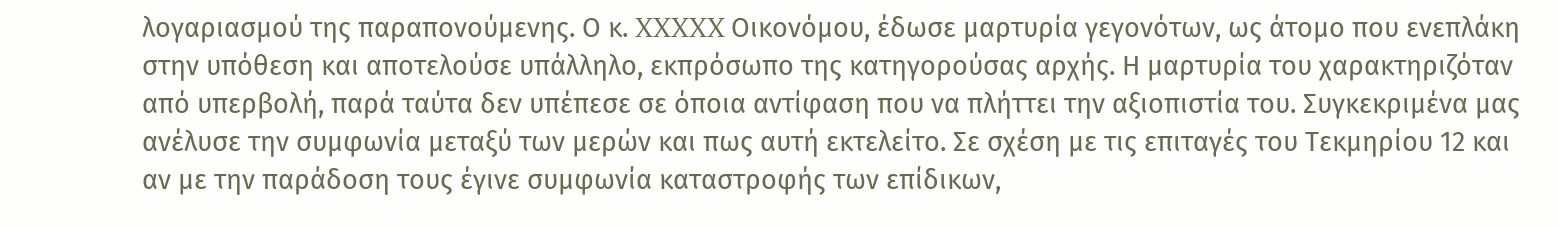λογαριασμού της παραπονούμενης. Ο κ. XXXXX Οικονόμου, έδωσε μαρτυρία γεγονότων, ως άτομο που ενεπλάκη στην υπόθεση και αποτελούσε υπάλληλο, εκπρόσωπο της κατηγορούσας αρχής. Η μαρτυρία του χαρακτηριζόταν από υπερβολή, παρά ταύτα δεν υπέπεσε σε όποια αντίφαση που να πλήττει την αξιοπιστία του. Συγκεκριμένα μας ανέλυσε την συμφωνία μεταξύ των μερών και πως αυτή εκτελείτο. Σε σχέση με τις επιταγές του Τεκμηρίου 12 και αν με την παράδοση τους έγινε συμφωνία καταστροφής των επίδικων,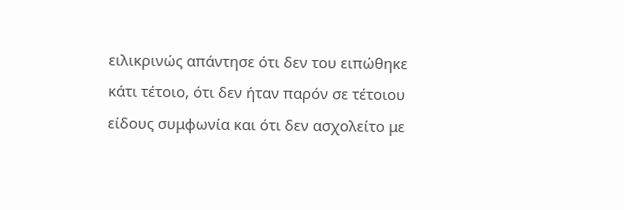ειλικρινώς απάντησε ότι δεν του ειπώθηκε κάτι τέτοιο, ότι δεν ήταν παρόν σε τέτοιου είδους συμφωνία και ότι δεν ασχολείτο με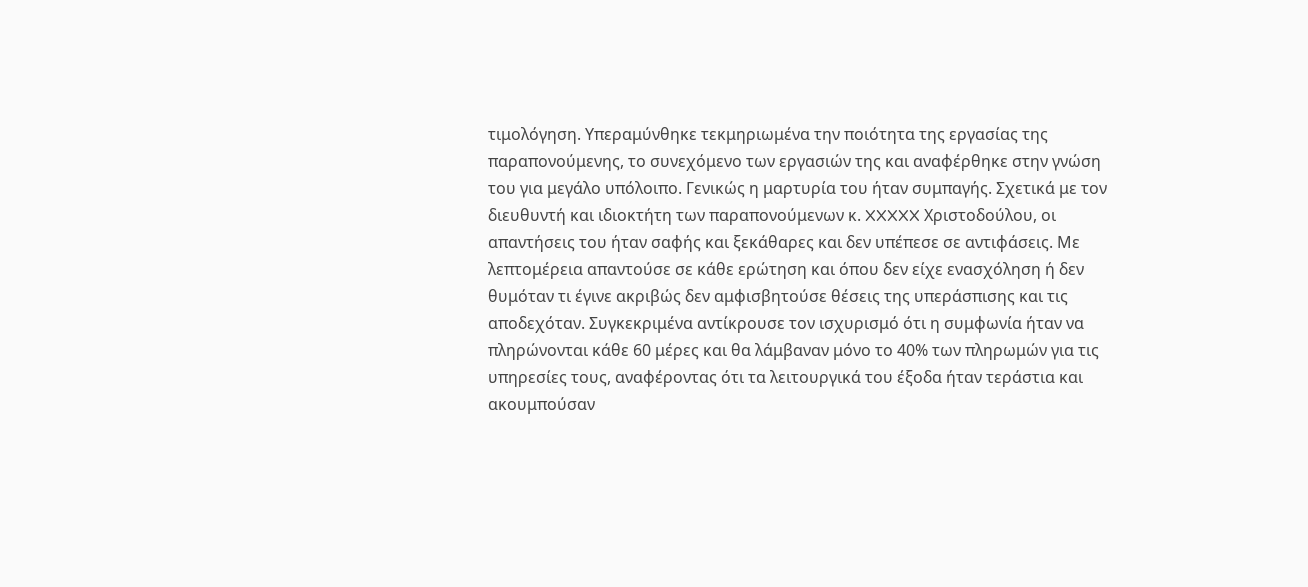τιμολόγηση. Υπεραμύνθηκε τεκμηριωμένα την ποιότητα της εργασίας της παραπονούμενης, το συνεχόμενο των εργασιών της και αναφέρθηκε στην γνώση του για μεγάλο υπόλοιπο. Γενικώς η μαρτυρία του ήταν συμπαγής. Σχετικά με τον διευθυντή και ιδιοκτήτη των παραπονούμενων κ. XXXXX Χριστοδούλου, οι απαντήσεις του ήταν σαφής και ξεκάθαρες και δεν υπέπεσε σε αντιφάσεις. Με λεπτομέρεια απαντούσε σε κάθε ερώτηση και όπου δεν είχε ενασχόληση ή δεν θυμόταν τι έγινε ακριβώς δεν αμφισβητούσε θέσεις της υπεράσπισης και τις αποδεχόταν. Συγκεκριμένα αντίκρουσε τον ισχυρισμό ότι η συμφωνία ήταν να πληρώνονται κάθε 60 μέρες και θα λάμβαναν μόνο το 40% των πληρωμών για τις υπηρεσίες τους, αναφέροντας ότι τα λειτουργικά του έξοδα ήταν τεράστια και ακουμπούσαν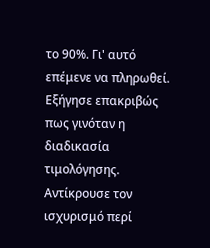το 90%. Γι' αυτό επέμενε να πληρωθεί. Εξήγησε επακριβώς πως γινόταν η διαδικασία τιμολόγησης. Αντίκρουσε τον ισχυρισμό περί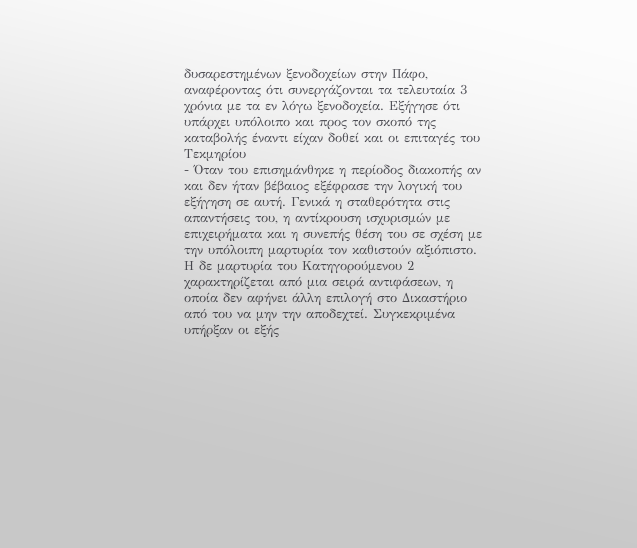δυσαρεστημένων ξενοδοχείων στην Πάφο, αναφέροντας ότι συνεργάζονται τα τελευταία 3 χρόνια με τα εν λόγω ξενοδοχεία. Εξήγησε ότι υπάρχει υπόλοιπο και προς τον σκοπό της καταβολής έναντι είχαν δοθεί και οι επιταγές του Τεκμηρίου
- Όταν του επισημάνθηκε η περίοδος διακοπής αν και δεν ήταν βέβαιος εξέφρασε την λογική του εξήγηση σε αυτή. Γενικά η σταθερότητα στις απαντήσεις του, η αντίκρουση ισχυρισμών με επιχειρήματα και η συνεπής θέση του σε σχέση με την υπόλοιπη μαρτυρία τον καθιστούν αξιόπιστο. Η δε μαρτυρία του Κατηγορούμενου 2 χαρακτηρίζεται από μια σειρά αντιφάσεων, η οποία δεν αφήνει άλλη επιλογή στο Δικαστήριο από του να μην την αποδεχτεί. Συγκεκριμένα υπήρξαν οι εξής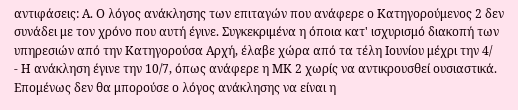αντιφάσεις: Α. Ο λόγος ανάκλησης των επιταγών που ανάφερε ο Κατηγορούμενος 2 δεν συνάδει με τον χρόνο που αυτή έγινε. Συγκεκριμένα η όποια κατ' ισχυρισμό διακοπή των υπηρεσιών από την Κατηγορούσα Αρχή, έλαβε χώρα από τα τέλη Ιουνίου μέχρι την 4/
- Η ανάκληση έγινε την 10/7, όπως ανάφερε η ΜΚ 2 χωρίς να αντικρουσθεί ουσιαστικά. Επομένως δεν θα μπορούσε ο λόγος ανάκλησης να είναι η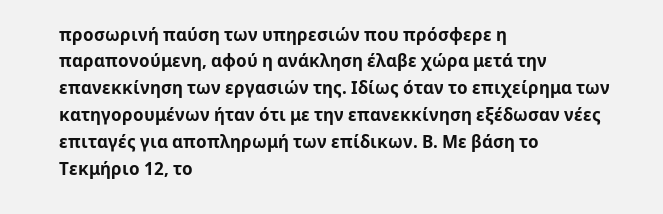προσωρινή παύση των υπηρεσιών που πρόσφερε η παραπονούμενη, αφού η ανάκληση έλαβε χώρα μετά την επανεκκίνηση των εργασιών της. Ιδίως όταν το επιχείρημα των κατηγορουμένων ήταν ότι με την επανεκκίνηση εξέδωσαν νέες επιταγές για αποπληρωμή των επίδικων. Β. Με βάση το Τεκμήριο 12, το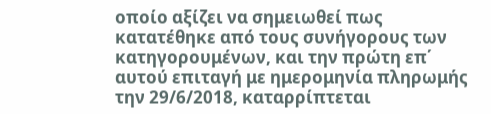οποίο αξίζει να σημειωθεί πως κατατέθηκε από τους συνήγορους των κατηγορουμένων, και την πρώτη επ΄ αυτού επιταγή με ημερομηνία πληρωμής την 29/6/2018, καταρρίπτεται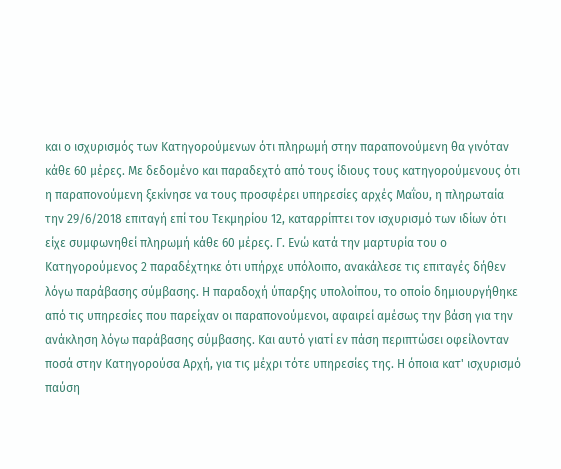και ο ισχυρισμός των Κατηγορούμενων ότι πληρωμή στην παραπονούμενη θα γινόταν κάθε 60 μέρες. Με δεδομένο και παραδεχτό από τους ίδιους τους κατηγορούμενους ότι η παραπονούμενη ξεκίνησε να τους προσφέρει υπηρεσίες αρχές Μαΐου, η πληρωταία την 29/6/2018 επιταγή επί του Τεκμηρίου 12, καταρρίπτει τον ισχυρισμό των ιδίων ότι είχε συμφωνηθεί πληρωμή κάθε 60 μέρες. Γ. Ενώ κατά την μαρτυρία του ο Κατηγορούμενος 2 παραδέχτηκε ότι υπήρχε υπόλοιπο, ανακάλεσε τις επιταγές δήθεν λόγω παράβασης σύμβασης. Η παραδοχή ύπαρξης υπολοίπου, το οποίο δημιουργήθηκε από τις υπηρεσίες που παρείχαν οι παραπονούμενοι, αφαιρεί αμέσως την βάση για την ανάκληση λόγω παράβασης σύμβασης. Και αυτό γιατί εν πάση περιπτώσει οφείλονταν ποσά στην Κατηγορούσα Αρχή, για τις μέχρι τότε υπηρεσίες της. Η όποια κατ' ισχυρισμό παύση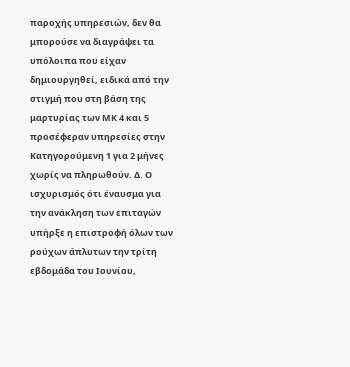παροχής υπηρεσιών, δεν θα μπορούσε να διαγράψει τα υπόλοιπα που είχαν δημιουργηθεί, ειδικά από την στιγμή που στη βάση της μαρτυρίας των ΜΚ 4 και 5 προσέφεραν υπηρεσίες στην Κατηγορούμενη 1 για 2 μήνες χωρίς να πληρωθούν. Δ. Ο ισχυρισμός ότι έναυσμα για την ανάκληση των επιταγών υπήρξε η επιστροφή όλων των ρούχων άπλυτων την τρίτη εβδομάδα του Ιουνίου,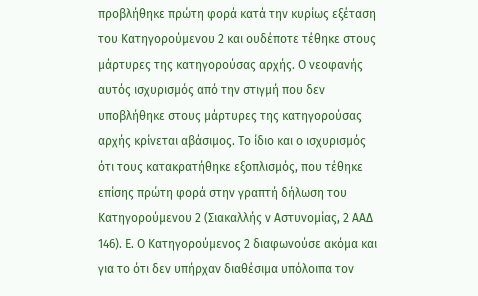προβλήθηκε πρώτη φορά κατά την κυρίως εξέταση του Κατηγορούμενου 2 και ουδέποτε τέθηκε στους μάρτυρες της κατηγορούσας αρχής. Ο νεοφανής αυτός ισχυρισμός από την στιγμή που δεν υποβλήθηκε στους μάρτυρες της κατηγορούσας αρχής κρίνεται αβάσιμος. Το ίδιο και ο ισχυρισμός ότι τους κατακρατήθηκε εξοπλισμός, που τέθηκε επίσης πρώτη φορά στην γραπτή δήλωση του Κατηγορούμενου 2 (Σιακαλλής ν Αστυνομίας, 2 ΑΑΔ 146). Ε. Ο Κατηγορούμενος 2 διαφωνούσε ακόμα και για το ότι δεν υπήρχαν διαθέσιμα υπόλοιπα τον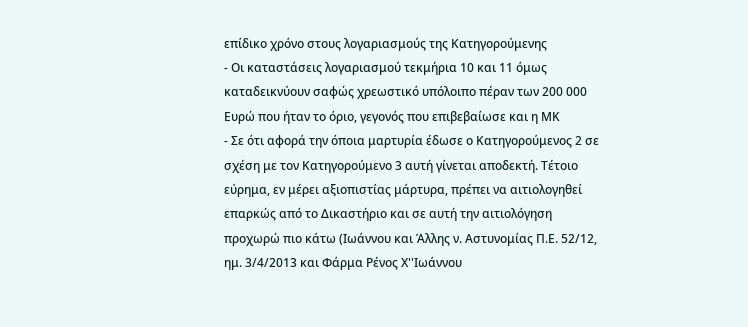επίδικο χρόνο στους λογαριασμούς της Κατηγορούμενης
- Οι καταστάσεις λογαριασμού τεκμήρια 10 και 11 όμως καταδεικνύουν σαφώς χρεωστικό υπόλοιπο πέραν των 200 000 Ευρώ που ήταν το όριο, γεγονός που επιβεβαίωσε και η ΜΚ
- Σε ότι αφορά την όποια μαρτυρία έδωσε ο Κατηγορούμενος 2 σε σχέση με τον Κατηγορούμενο 3 αυτή γίνεται αποδεκτή. Τέτοιο εύρημα, εν μέρει αξιοπιστίας μάρτυρα, πρέπει να αιτιολογηθεί επαρκώς από το Δικαστήριο και σε αυτή την αιτιολόγηση προχωρώ πιο κάτω (Ιωάννου και Άλλης ν. Αστυνομίας Π.Ε. 52/12, ημ. 3/4/2013 και Φάρμα Ρένος Χ''Ιωάννου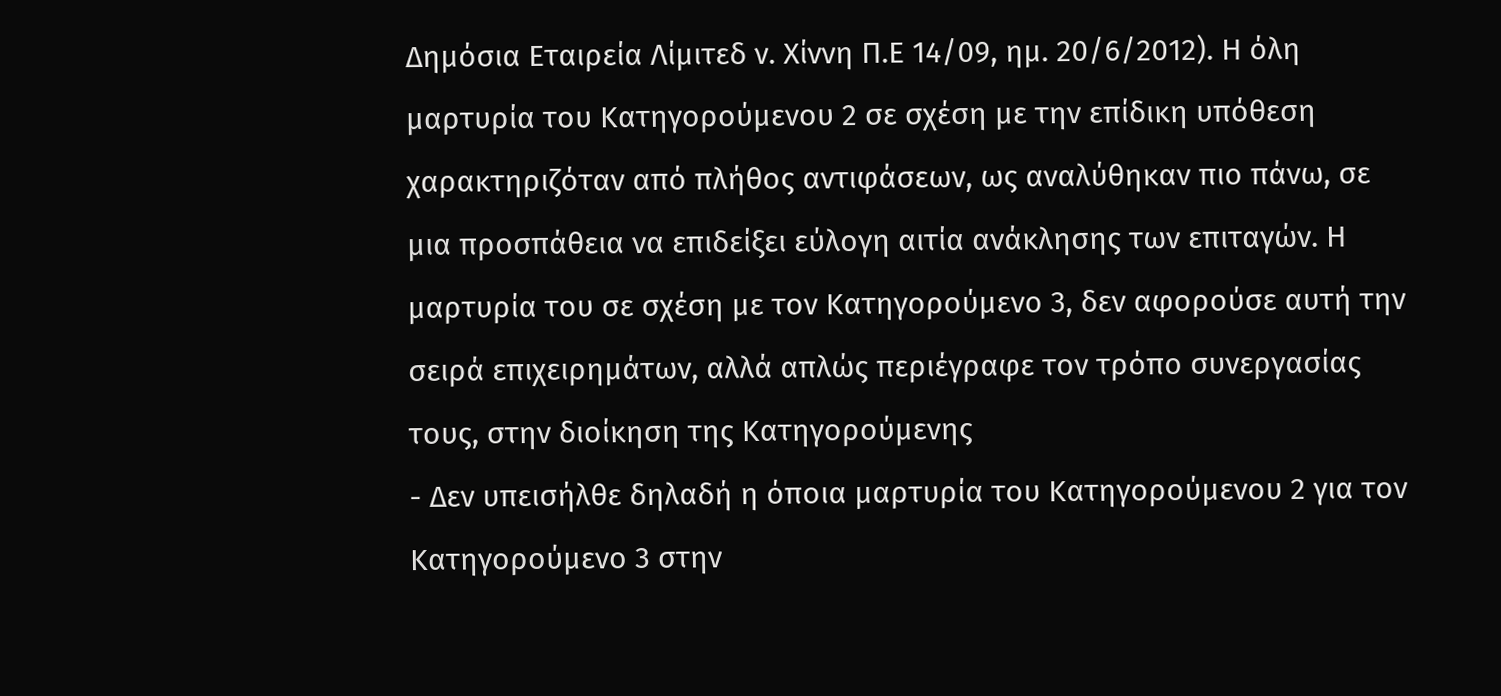Δημόσια Εταιρεία Λίμιτεδ ν. Χίννη Π.Ε 14/09, ημ. 20/6/2012). Η όλη μαρτυρία του Κατηγορούμενου 2 σε σχέση με την επίδικη υπόθεση χαρακτηριζόταν από πλήθος αντιφάσεων, ως αναλύθηκαν πιο πάνω, σε μια προσπάθεια να επιδείξει εύλογη αιτία ανάκλησης των επιταγών. Η μαρτυρία του σε σχέση με τον Κατηγορούμενο 3, δεν αφορούσε αυτή την σειρά επιχειρημάτων, αλλά απλώς περιέγραφε τον τρόπο συνεργασίας τους, στην διοίκηση της Κατηγορούμενης
- Δεν υπεισήλθε δηλαδή η όποια μαρτυρία του Κατηγορούμενου 2 για τον Κατηγορούμενο 3 στην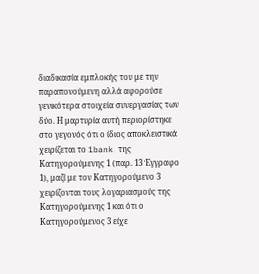διαδικασία εμπλοκής του με την παραπονούμενη αλλά αφορούσε γενικότερα στοιχεία συνεργασίας των δύο. Η μαρτυρία αυτή περιορίστηκε στο γεγονός ότι ο ίδιος αποκλειστικά χειρίζεται το 1bank της Κατηγορούμενης 1 (παρ. 13 Έγγραφο 1), μαζί με τον Κατηγορούμενο 3 χειρίζονται τους λογαριασμούς της Κατηγορούμενης 1 και ότι ο Κατηγορούμενος 3 είχε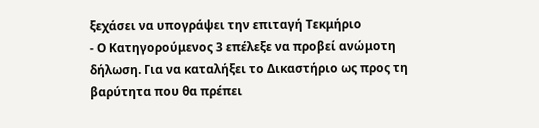ξεχάσει να υπογράψει την επιταγή Τεκμήριο
- Ο Κατηγορούμενος 3 επέλεξε να προβεί ανώμοτη δήλωση. Για να καταλήξει το Δικαστήριο ως προς τη βαρύτητα που θα πρέπει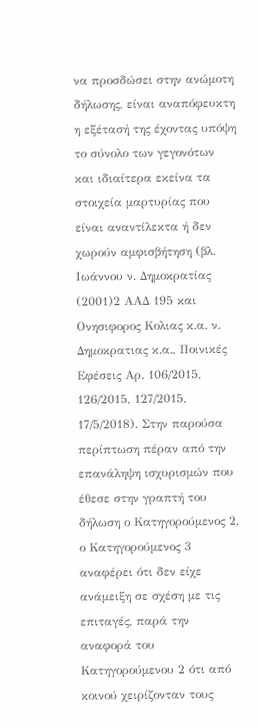να προσδώσει στην ανώμοτη δήλωσης, είναι αναπόφευκτη η εξέτασή της έχοντας υπόψη το σύνολο των γεγονότων και ιδιαίτερα εκείνα τα στοιχεία μαρτυρίας που είναι αναντίλεκτα ή δεν χωρούν αμφισβήτηση (βλ. Ιωάννου ν. Δημοκρατίας
(2001)2 ΑΑΔ 195 και Ονησιφορος Κολιας κ.α. ν. Δημοκρατιας κ.α., Ποινικές Εφέσεις Αρ. 106/2015, 126/2015, 127/2015, 17/5/2018). Στην παρούσα περίπτωση πέραν από την επανάληψη ισχυρισμών που έθεσε στην γραπτή του δήλωση ο Κατηγορούμενος 2, ο Κατηγορούμενος 3 αναφέρει ότι δεν είχε ανάμειξη σε σχέση με τις επιταγές, παρά την αναφορά του Κατηγορούμενου 2 ότι από κοινού χειρίζονταν τους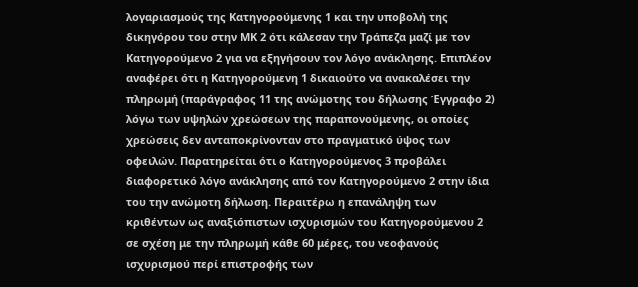λογαριασμούς της Κατηγορούμενης 1 και την υποβολή της δικηγόρου του στην ΜΚ 2 ότι κάλεσαν την Τράπεζα μαζί με τον Κατηγορούμενο 2 για να εξηγήσουν τον λόγο ανάκλησης. Επιπλέον αναφέρει ότι η Κατηγορούμενη 1 δικαιούτο να ανακαλέσει την πληρωμή (παράγραφος 11 της ανώμοτης του δήλωσης Έγγραφο 2) λόγω των υψηλών χρεώσεων της παραπονούμενης, οι οποίες χρεώσεις δεν ανταποκρίνονταν στο πραγματικό ύψος των οφειλών. Παρατηρείται ότι ο Κατηγορούμενος 3 προβάλει διαφορετικό λόγο ανάκλησης από τον Κατηγορούμενο 2 στην ίδια του την ανώμοτη δήλωση. Περαιτέρω η επανάληψη των κριθέντων ως αναξιόπιστων ισχυρισμών του Κατηγορούμενου 2 σε σχέση με την πληρωμή κάθε 60 μέρες, του νεοφανούς ισχυρισμού περί επιστροφής των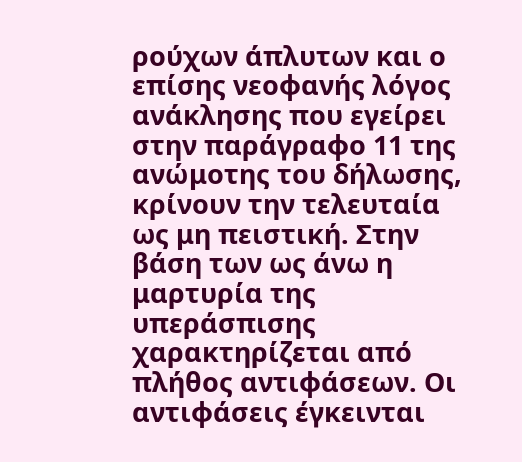ρούχων άπλυτων και ο επίσης νεοφανής λόγος ανάκλησης που εγείρει στην παράγραφο 11 της ανώμοτης του δήλωσης, κρίνουν την τελευταία ως μη πειστική. Στην βάση των ως άνω η μαρτυρία της υπεράσπισης χαρακτηρίζεται από πλήθος αντιφάσεων. Οι αντιφάσεις έγκεινται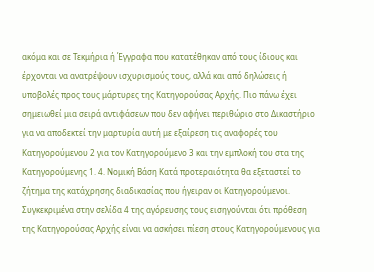ακόμα και σε Τεκμήρια ή Έγγραφα που κατατέθηκαν από τους ίδιους και έρχονται να ανατρέψουν ισχυρισμούς τους, αλλά και από δηλώσεις ή υποβολές προς τους μάρτυρες της Κατηγορούσας Αρχής. Πιο πάνω έχει σημειωθεί μια σειρά αντιφάσεων που δεν αφήνει περιθώριο στο Δικαστήριο για να αποδεκτεί την μαρτυρία αυτή με εξαίρεση τις αναφορές του Κατηγορούμενου 2 για τον Κατηγορούμενο 3 και την εμπλοκή του στα της Κατηγορούμενης 1. 4. Νομική Βάση Κατά προτεραιότητα θα εξεταστεί το ζήτημα της κατάχρησης διαδικασίας που ήγειραν οι Κατηγορούμενοι. Συγκεκριμένα στην σελίδα 4 της αγόρευσης τους εισηγούνται ότι πρόθεση της Κατηγορούσας Αρχής είναι να ασκήσει πίεση στους Κατηγορούμενους για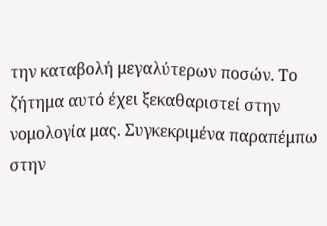την καταβολή μεγαλύτερων ποσών. Το ζήτημα αυτό έχει ξεκαθαριστεί στην νομολογία μας. Συγκεκριμένα παραπέμπω στην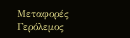Μεταφορές Γερόλεμος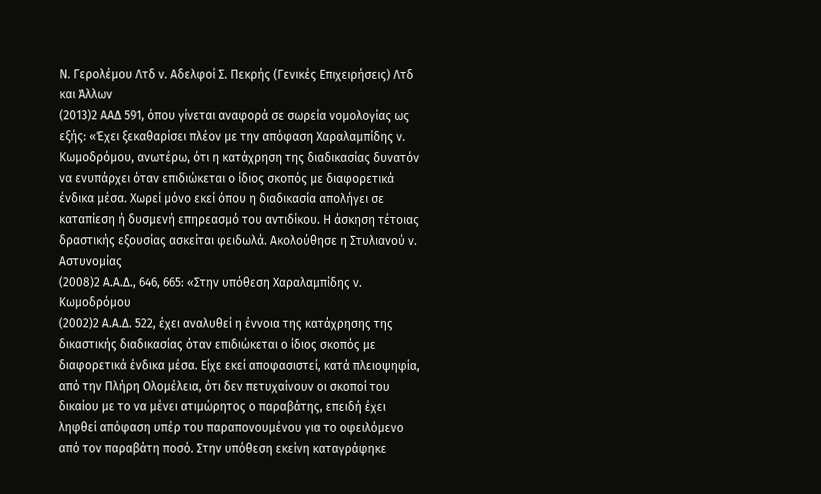Ν. Γερολέμου Λτδ ν. Αδελφοί Σ. Πεκρής (Γενικές Επιχειρήσεις) Λτδ και Άλλων
(2013)2 ΑΑΔ 591, όπου γίνεται αναφορά σε σωρεία νομολογίας ως εξής: «Έχει ξεκαθαρίσει πλέον με την απόφαση Χαραλαμπίδης ν. Κωμοδρόμου, ανωτέρω, ότι η κατάχρηση της διαδικασίας δυνατόν να ενυπάρχει όταν επιδιώκεται ο ίδιος σκοπός με διαφορετικά ένδικα μέσα. Χωρεί μόνο εκεί όπου η διαδικασία απολήγει σε καταπίεση ή δυσμενή επηρεασμό του αντιδίκου. Η άσκηση τέτοιας δραστικής εξουσίας ασκείται φειδωλά. Ακολούθησε η Στυλιανού ν. Αστυνομίας
(2008)2 Α.Α.Δ., 646, 665: «Στην υπόθεση Χαραλαμπίδης ν. Κωμοδρόμου
(2002)2 Α.Α.Δ. 522, έχει αναλυθεί η έννοια της κατάχρησης της δικαστικής διαδικασίας όταν επιδιώκεται ο ίδιος σκοπός με διαφορετικά ένδικα μέσα. Είχε εκεί αποφασιστεί, κατά πλειοψηφία, από την Πλήρη Ολομέλεια, ότι δεν πετυχαίνουν οι σκοποί του δικαίου με το να μένει ατιμώρητος ο παραβάτης, επειδή έχει ληφθεί απόφαση υπέρ του παραπονουμένου για το οφειλόμενο από τον παραβάτη ποσό. Στην υπόθεση εκείνη καταγράφηκε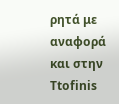ρητά με αναφορά και στην Ttofinis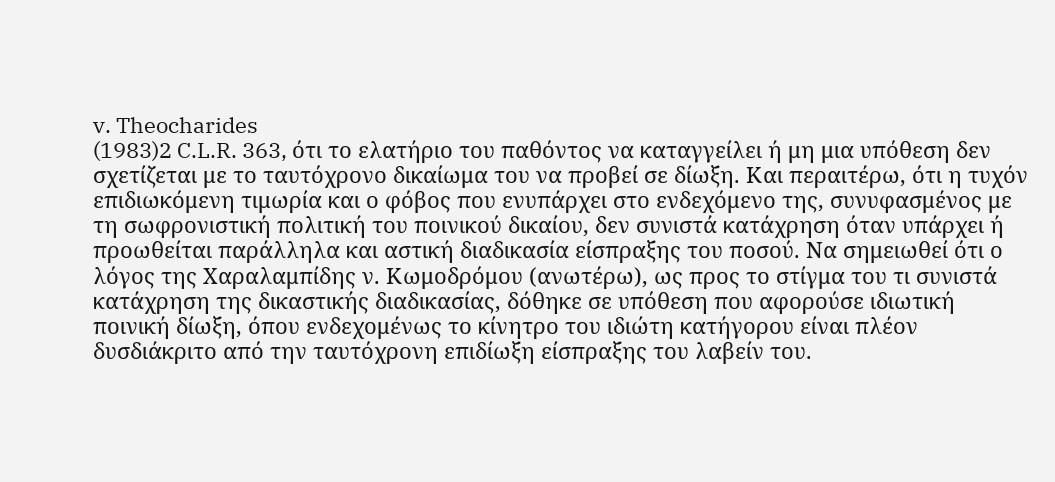v. Theocharides
(1983)2 C.L.R. 363, ότι το ελατήριο του παθόντος να καταγγείλει ή μη μια υπόθεση δεν σχετίζεται με το ταυτόχρονο δικαίωμα του να προβεί σε δίωξη. Και περαιτέρω, ότι η τυχόν επιδιωκόμενη τιμωρία και ο φόβος που ενυπάρχει στο ενδεχόμενο της, συνυφασμένος με τη σωφρονιστική πολιτική του ποινικού δικαίου, δεν συνιστά κατάχρηση όταν υπάρχει ή προωθείται παράλληλα και αστική διαδικασία είσπραξης του ποσού. Να σημειωθεί ότι ο λόγος της Χαραλαμπίδης ν. Κωμοδρόμου (ανωτέρω), ως προς το στίγμα του τι συνιστά κατάχρηση της δικαστικής διαδικασίας, δόθηκε σε υπόθεση που αφορούσε ιδιωτική ποινική δίωξη, όπου ενδεχομένως το κίνητρο του ιδιώτη κατήγορου είναι πλέον δυσδιάκριτο από την ταυτόχρονη επιδίωξη είσπραξης του λαβείν του.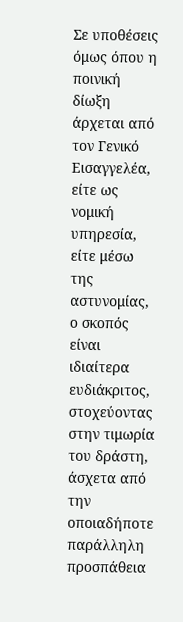Σε υποθέσεις όμως όπου η ποινική δίωξη άρχεται από τον Γενικό Εισαγγελέα, είτε ως νομική υπηρεσία, είτε μέσω της αστυνομίας, ο σκοπός είναι ιδιαίτερα ευδιάκριτος, στοχεύοντας στην τιμωρία του δράστη, άσχετα από την οποιαδήποτε παράλληλη προσπάθεια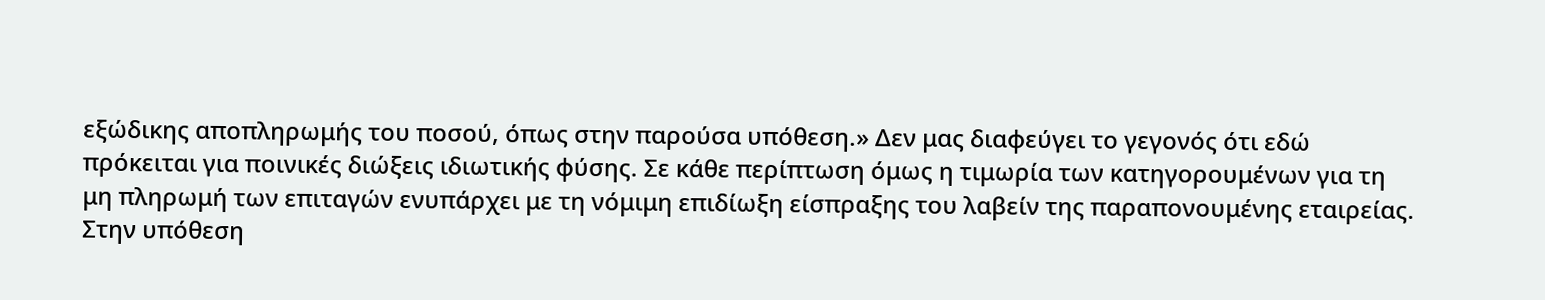εξώδικης αποπληρωμής του ποσού, όπως στην παρούσα υπόθεση.» Δεν μας διαφεύγει το γεγονός ότι εδώ πρόκειται για ποινικές διώξεις ιδιωτικής φύσης. Σε κάθε περίπτωση όμως η τιμωρία των κατηγορουμένων για τη μη πληρωμή των επιταγών ενυπάρχει με τη νόμιμη επιδίωξη είσπραξης του λαβείν της παραπονουμένης εταιρείας. Στην υπόθεση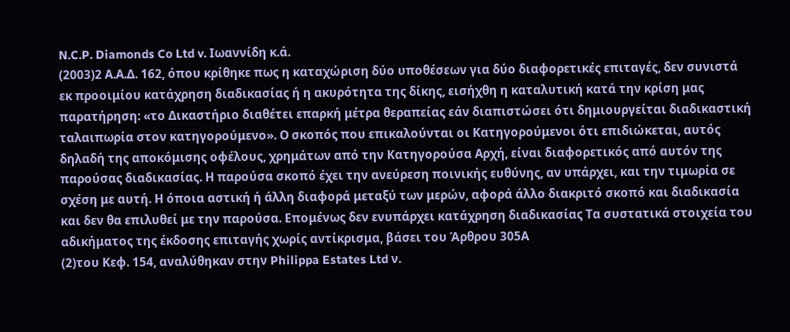N.C.P. Diamonds Co Ltd v. Ιωαννίδη κ.ά.
(2003)2 Α.Α.Δ. 162, όπου κρίθηκε πως η καταχώριση δύο υποθέσεων για δύο διαφορετικές επιταγές, δεν συνιστά εκ προοιμίου κατάχρηση διαδικασίας ή η ακυρότητα της δίκης, εισήχθη η καταλυτική κατά την κρίση μας παρατήρηση: «το Δικαστήριο διαθέτει επαρκή μέτρα θεραπείας εάν διαπιστώσει ότι δημιουργείται διαδικαστική ταλαιπωρία στον κατηγορούμενο». Ο σκοπός που επικαλούνται οι Κατηγορούμενοι ότι επιδιώκεται, αυτός δηλαδή της αποκόμισης οφέλους, χρημάτων από την Κατηγορούσα Αρχή, είναι διαφορετικός από αυτόν της παρούσας διαδικασίας. Η παρούσα σκοπό έχει την ανεύρεση ποινικής ευθύνης, αν υπάρχει, και την τιμωρία σε σχέση με αυτή. Η όποια αστική ή άλλη διαφορά μεταξύ των μερών, αφορά άλλο διακριτό σκοπό και διαδικασία και δεν θα επιλυθεί με την παρούσα. Επομένως δεν ενυπάρχει κατάχρηση διαδικασίας Τα συστατικά στοιχεία του αδικήματος της έκδοσης επιταγής χωρίς αντίκρισμα, βάσει του Άρθρου 305Α
(2)του Κεφ. 154, αναλύθηκαν στην Philippa Estates Ltd ν.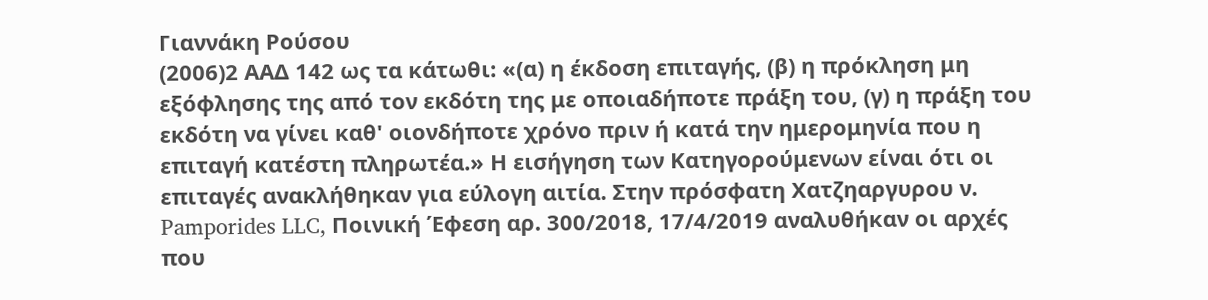Γιαννάκη Ρούσου
(2006)2 ΑΑΔ 142 ως τα κάτωθι: «(α) η έκδοση επιταγής, (β) η πρόκληση μη εξόφλησης της από τον εκδότη της με οποιαδήποτε πράξη του, (γ) η πράξη του εκδότη να γίνει καθ' οιονδήποτε χρόνο πριν ή κατά την ημερομηνία που η επιταγή κατέστη πληρωτέα.» Η εισήγηση των Κατηγορούμενων είναι ότι οι επιταγές ανακλήθηκαν για εύλογη αιτία. Στην πρόσφατη Χατζηαργυρου ν. Pamporides LLC, Ποινική Έφεση αρ. 300/2018, 17/4/2019 αναλυθήκαν οι αρχές που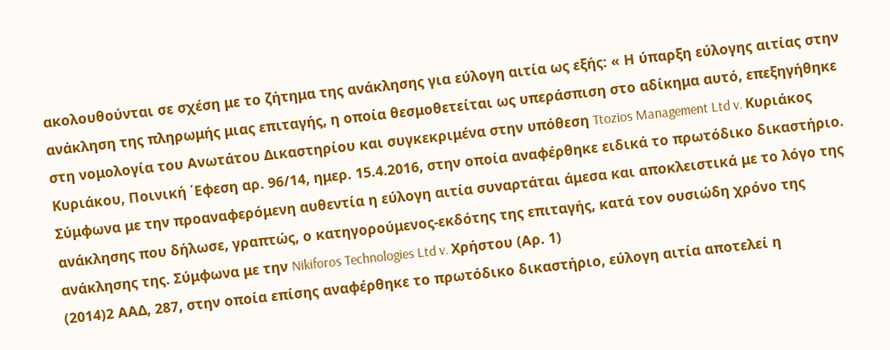ακολουθούνται σε σχέση με το ζήτημα της ανάκλησης για εύλογη αιτία ως εξής: « Η ύπαρξη εύλογης αιτίας στην ανάκληση της πληρωμής μιας επιταγής, η οποία θεσμοθετείται ως υπεράσπιση στο αδίκημα αυτό, επεξηγήθηκε στη νομολογία του Ανωτάτου Δικαστηρίου και συγκεκριμένα στην υπόθεση Ttozios Management Ltd v. Κυριάκος Κυριάκου, Ποινική ΄Εφεση αρ. 96/14, ημερ. 15.4.2016, στην οποία αναφέρθηκε ειδικά το πρωτόδικο δικαστήριο. Σύμφωνα με την προαναφερόμενη αυθεντία η εύλογη αιτία συναρτάται άμεσα και αποκλειστικά με το λόγο της ανάκλησης που δήλωσε, γραπτώς, ο κατηγορούμενος-εκδότης της επιταγής, κατά τον ουσιώδη χρόνο της ανάκλησης της. Σύμφωνα με την Nikiforos Technologies Ltd v. Χρήστου (Αρ. 1)
(2014)2 ΑΑΔ, 287, στην οποία επίσης αναφέρθηκε το πρωτόδικο δικαστήριο, εύλογη αιτία αποτελεί η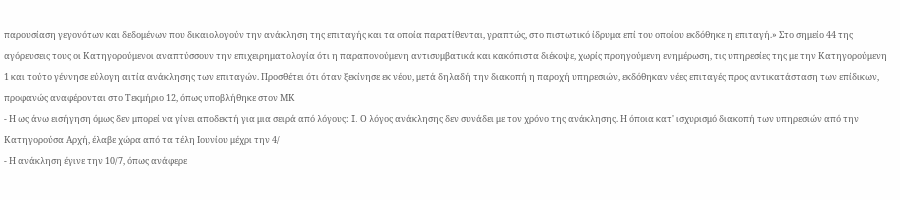παρουσίαση γεγονότων και δεδομένων που δικαιολογούν την ανάκληση της επιταγής και τα οποία παρατίθενται, γραπτώς, στο πιστωτικό ίδρυμα επί του οποίου εκδόθηκε η επιταγή.» Στο σημείο 44 της αγόρευσεις τους οι Κατηγορούμενοι αναπτύσσουν την επιχειρηματολογία ότι η παραπονούμενη αντισυμβατικά και κακόπιστα διέκοψε, χωρίς προηγούμενη ενημέρωση, τις υπηρεσίες της με την Κατηγορούμενη 1 και τούτο γέννησε εύλογη αιτία ανάκλησης των επιταγών. Προσθέτει ότι όταν ξεκίνησε εκ νέου, μετά δηλαδή την διακοπή η παροχή υπηρεσιών, εκδόθηκαν νέες επιταγές προς αντικατάσταση των επίδικων, προφανώς αναφέρονται στο Τεκμήριο 12, όπως υποβλήθηκε στον ΜΚ
- Η ως άνω εισήγηση όμως δεν μπορεί να γίνει αποδεκτή για μια σειρά από λόγους: I. Ο λόγος ανάκλησης δεν συνάδει με τον χρόνο της ανάκλησης. Η όποια κατ' ισχυρισμό διακοπή των υπηρεσιών από την Κατηγορούσα Αρχή, έλαβε χώρα από τα τέλη Ιουνίου μέχρι την 4/
- Η ανάκληση έγινε την 10/7, όπως ανάφερε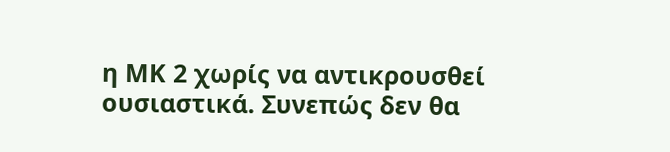η ΜΚ 2 χωρίς να αντικρουσθεί ουσιαστικά. Συνεπώς δεν θα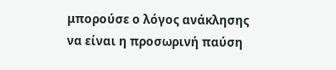μπορούσε ο λόγος ανάκλησης να είναι η προσωρινή παύση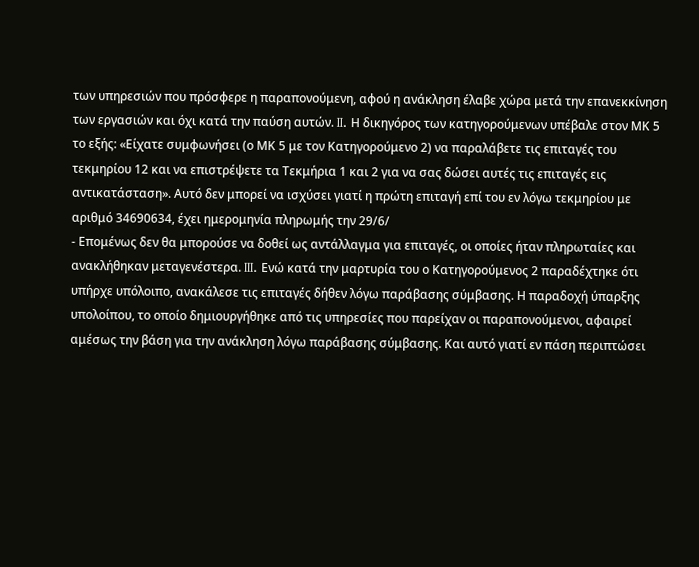των υπηρεσιών που πρόσφερε η παραπονούμενη, αφού η ανάκληση έλαβε χώρα μετά την επανεκκίνηση των εργασιών και όχι κατά την παύση αυτών. II. Η δικηγόρος των κατηγορούμενων υπέβαλε στον ΜΚ 5 το εξής: «Είχατε συμφωνήσει (ο ΜΚ 5 με τον Κατηγορούμενο 2) να παραλάβετε τις επιταγές του τεκμηρίου 12 και να επιστρέψετε τα Τεκμήρια 1 και 2 για να σας δώσει αυτές τις επιταγές εις αντικατάσταση». Αυτό δεν μπορεί να ισχύσει γιατί η πρώτη επιταγή επί του εν λόγω τεκμηρίου με αριθμό 34690634, έχει ημερομηνία πληρωμής την 29/6/
- Επομένως δεν θα μπορούσε να δοθεί ως αντάλλαγμα για επιταγές, οι οποίες ήταν πληρωταίες και ανακλήθηκαν μεταγενέστερα. III. Ενώ κατά την μαρτυρία του ο Κατηγορούμενος 2 παραδέχτηκε ότι υπήρχε υπόλοιπο, ανακάλεσε τις επιταγές δήθεν λόγω παράβασης σύμβασης. Η παραδοχή ύπαρξης υπολοίπου, το οποίο δημιουργήθηκε από τις υπηρεσίες που παρείχαν οι παραπονούμενοι, αφαιρεί αμέσως την βάση για την ανάκληση λόγω παράβασης σύμβασης. Και αυτό γιατί εν πάση περιπτώσει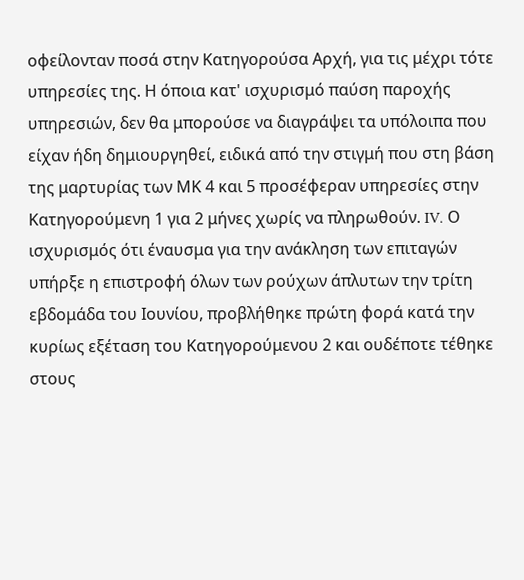οφείλονταν ποσά στην Κατηγορούσα Αρχή, για τις μέχρι τότε υπηρεσίες της. Η όποια κατ' ισχυρισμό παύση παροχής υπηρεσιών, δεν θα μπορούσε να διαγράψει τα υπόλοιπα που είχαν ήδη δημιουργηθεί, ειδικά από την στιγμή που στη βάση της μαρτυρίας των ΜΚ 4 και 5 προσέφεραν υπηρεσίες στην Κατηγορούμενη 1 για 2 μήνες χωρίς να πληρωθούν. IV. Ο ισχυρισμός ότι έναυσμα για την ανάκληση των επιταγών υπήρξε η επιστροφή όλων των ρούχων άπλυτων την τρίτη εβδομάδα του Ιουνίου, προβλήθηκε πρώτη φορά κατά την κυρίως εξέταση του Κατηγορούμενου 2 και ουδέποτε τέθηκε στους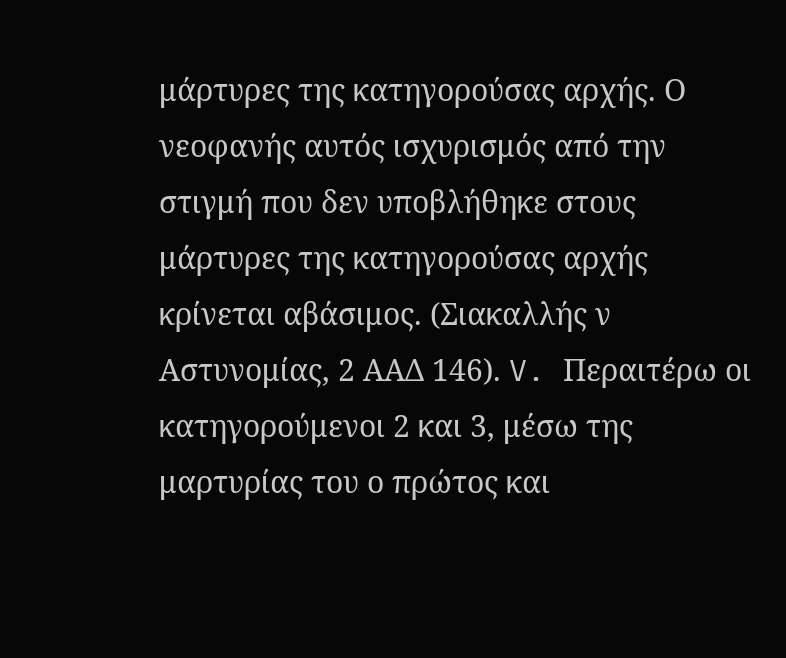μάρτυρες της κατηγορούσας αρχής. Ο νεοφανής αυτός ισχυρισμός από την στιγμή που δεν υποβλήθηκε στους μάρτυρες της κατηγορούσας αρχής κρίνεται αβάσιμος. (Σιακαλλής ν Αστυνομίας, 2 ΑΑΔ 146). V. Περαιτέρω οι κατηγορούμενοι 2 και 3, μέσω της μαρτυρίας του ο πρώτος και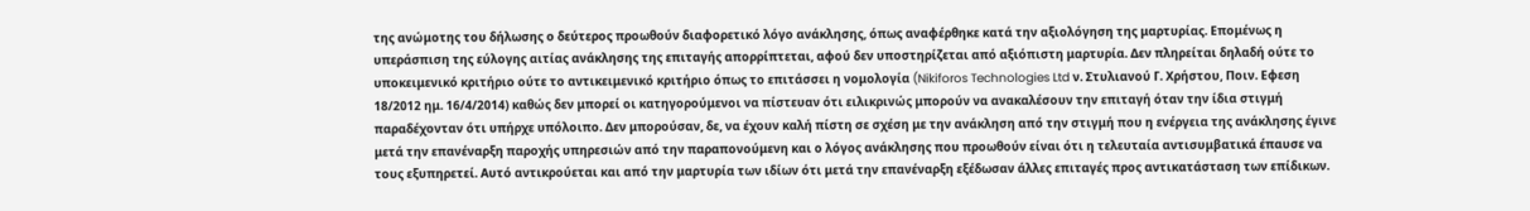της ανώμοτης του δήλωσης ο δεύτερος προωθούν διαφορετικό λόγο ανάκλησης, όπως αναφέρθηκε κατά την αξιολόγηση της μαρτυρίας. Επομένως η υπεράσπιση της εύλογης αιτίας ανάκλησης της επιταγής απορρίπτεται, αφού δεν υποστηρίζεται από αξιόπιστη μαρτυρία. Δεν πληρείται δηλαδή ούτε το υποκειμενικό κριτήριο ούτε το αντικειμενικό κριτήριο όπως το επιτάσσει η νομολογία (Nikiforos Technologies Ltd ν. Στυλιανού Γ. Χρήστου, Ποιν. Εφεση 18/2012 ημ. 16/4/2014) καθώς δεν μπορεί οι κατηγορούμενοι να πίστευαν ότι ειλικρινώς μπορούν να ανακαλέσουν την επιταγή όταν την ίδια στιγμή παραδέχονταν ότι υπήρχε υπόλοιπο. Δεν μπορούσαν, δε, να έχουν καλή πίστη σε σχέση με την ανάκληση από την στιγμή που η ενέργεια της ανάκλησης έγινε μετά την επανέναρξη παροχής υπηρεσιών από την παραπονούμενη και ο λόγος ανάκλησης που προωθούν είναι ότι η τελευταία αντισυμβατικά έπαυσε να τους εξυπηρετεί. Αυτό αντικρούεται και από την μαρτυρία των ιδίων ότι μετά την επανέναρξη εξέδωσαν άλλες επιταγές προς αντικατάσταση των επίδικων.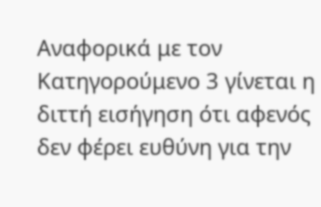Αναφορικά με τον Κατηγορούμενο 3 γίνεται η διττή εισήγηση ότι αφενός δεν φέρει ευθύνη για την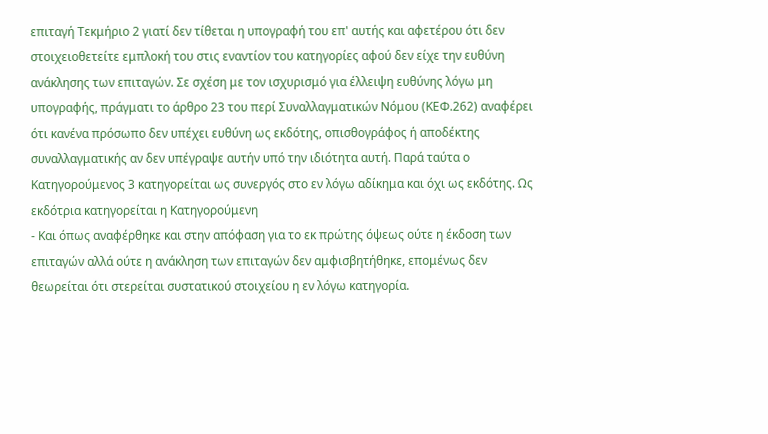επιταγή Τεκμήριο 2 γιατί δεν τίθεται η υπογραφή του επ' αυτής και αφετέρου ότι δεν στοιχειοθετείτε εμπλοκή του στις εναντίον του κατηγορίες αφού δεν είχε την ευθύνη ανάκλησης των επιταγών. Σε σχέση με τον ισχυρισμό για έλλειψη ευθύνης λόγω μη υπογραφής, πράγματι το άρθρο 23 του περί Συναλλαγματικών Νόμου (ΚΕΦ.262) αναφέρει ότι κανένα πρόσωπο δεν υπέχει ευθύνη ως εκδότης, οπισθογράφος ή αποδέκτης συναλλαγματικής αν δεν υπέγραψε αυτήν υπό την ιδιότητα αυτή. Παρά ταύτα ο Κατηγορούμενος 3 κατηγορείται ως συνεργός στο εν λόγω αδίκημα και όχι ως εκδότης. Ως εκδότρια κατηγορείται η Κατηγορούμενη
- Και όπως αναφέρθηκε και στην απόφαση για το εκ πρώτης όψεως ούτε η έκδοση των επιταγών αλλά ούτε η ανάκληση των επιταγών δεν αμφισβητήθηκε, επομένως δεν θεωρείται ότι στερείται συστατικού στοιχείου η εν λόγω κατηγορία.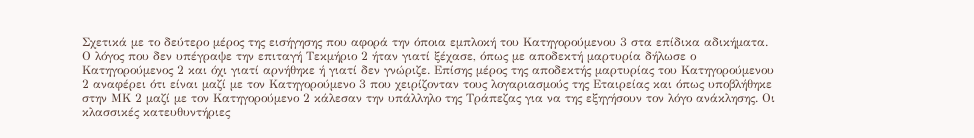Σχετικά με το δεύτερο μέρος της εισήγησης που αφορά την όποια εμπλοκή του Κατηγορούμενου 3 στα επίδικα αδικήματα. Ο λόγος που δεν υπέγραψε την επιταγή Τεκμήριο 2 ήταν γιατί ξέχασε, όπως με αποδεκτή μαρτυρία δήλωσε ο Κατηγορούμενος 2 και όχι γιατί αρνήθηκε ή γιατί δεν γνώριζε. Επίσης μέρος της αποδεκτής μαρτυρίας του Κατηγορούμενου 2 αναφέρει ότι είναι μαζί με τον Κατηγορούμενο 3 που χειρίζονταν τους λογαριασμούς της Εταιρείας και όπως υποβλήθηκε στην ΜΚ 2 μαζί με τον Κατηγορούμενο 2 κάλεσαν την υπάλληλο της Τράπεζας για να της εξηγήσουν τον λόγο ανάκλησης. Οι κλασσικές κατευθυντήριες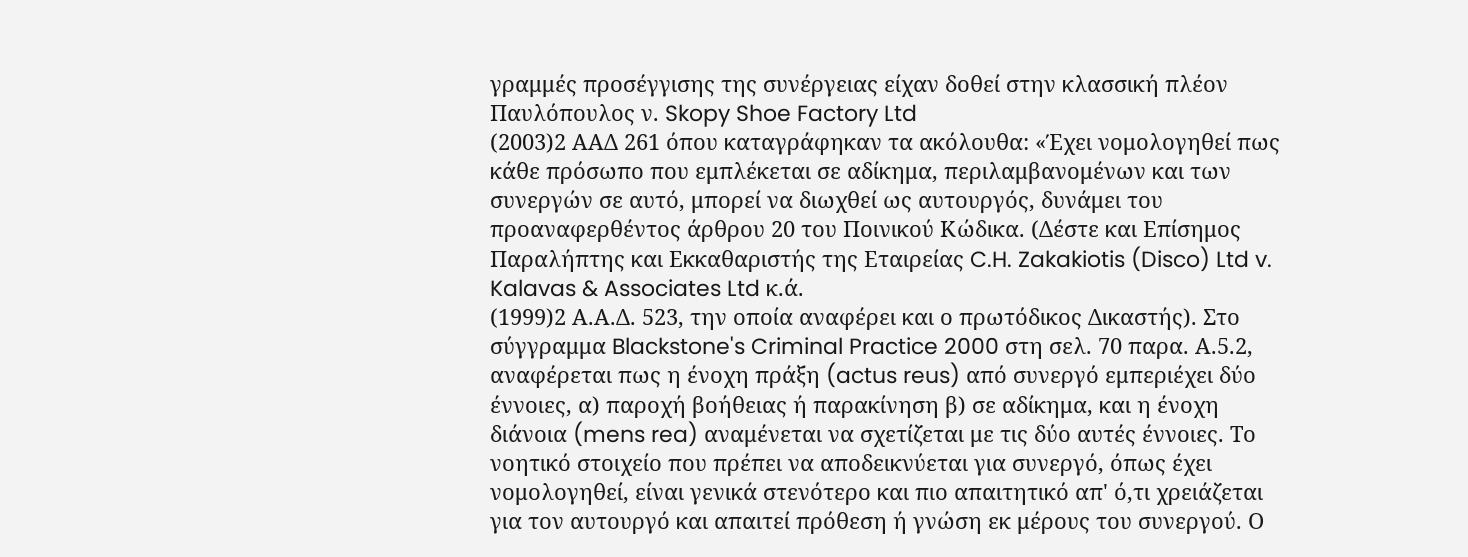γραμμές προσέγγισης της συνέργειας είχαν δοθεί στην κλασσική πλέον Παυλόπουλος ν. Skopy Shoe Factory Ltd
(2003)2 ΑΑΔ 261 όπου καταγράφηκαν τα ακόλουθα: «Έχει νομολογηθεί πως κάθε πρόσωπο που εμπλέκεται σε αδίκημα, περιλαμβανομένων και των συνεργών σε αυτό, μπορεί να διωχθεί ως αυτουργός, δυνάμει του προαναφερθέντος άρθρου 20 του Ποινικού Κώδικα. (Δέστε και Επίσημος Παραλήπτης και Εκκαθαριστής της Εταιρείας C.H. Zakakiotis (Disco) Ltd v. Kalavas & Associates Ltd κ.ά.
(1999)2 Α.Α.Δ. 523, την οποία αναφέρει και ο πρωτόδικος Δικαστής). Στο σύγγραμμα Blackstone's Criminal Practice 2000 στη σελ. 70 παρα. Α.5.2, αναφέρεται πως η ένοχη πράξη (actus reus) από συνεργό εμπεριέχει δύο έννοιες, α) παροχή βοήθειας ή παρακίνηση β) σε αδίκημα, και η ένοχη διάνοια (mens rea) αναμένεται να σχετίζεται με τις δύο αυτές έννοιες. Το νοητικό στοιχείο που πρέπει να αποδεικνύεται για συνεργό, όπως έχει νομολογηθεί, είναι γενικά στενότερο και πιο απαιτητικό απ' ό,τι χρειάζεται για τον αυτουργό και απαιτεί πρόθεση ή γνώση εκ μέρους του συνεργού. Ο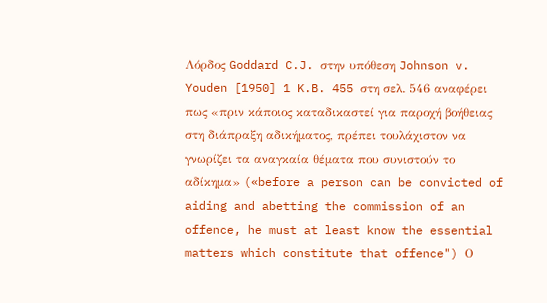Λόρδος Goddard C.J. στην υπόθεση Johnson v. Youden [1950] 1 K.B. 455 στη σελ. 546 αναφέρει πως «πριν κάποιος καταδικαστεί για παροχή βοήθειας στη διάπραξη αδικήματος, πρέπει τουλάχιστον να γνωρίζει τα αναγκαία θέματα που συνιστούν το αδίκημα» («before a person can be convicted of aiding and abetting the commission of an offence, he must at least know the essential matters which constitute that offence") Ο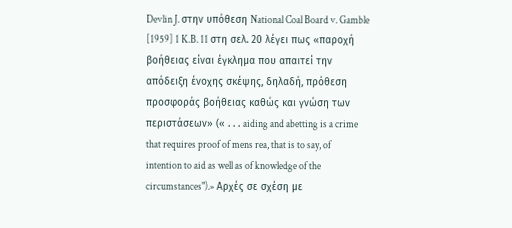Devlin J. στην υπόθεση National Coal Board v. Gamble [1959] 1 K.B. 11 στη σελ. 20 λέγει πως «παροχή βοήθειας είναι έγκλημα που απαιτεί την απόδειξη ένοχης σκέψης, δηλαδή, πρόθεση προσφοράς βοήθειας καθώς και γνώση των περιστάσεων» (« . . . aiding and abetting is a crime that requires proof of mens rea, that is to say, of intention to aid as well as of knowledge of the circumstances").» Αρχές σε σχέση με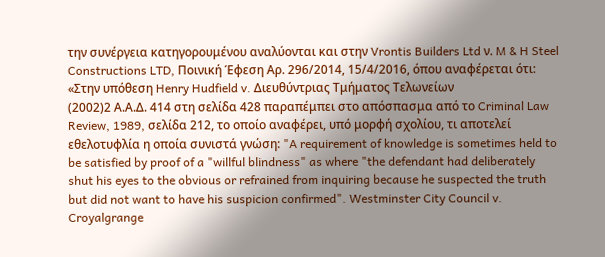την συνέργεια κατηγορουμένου αναλύονται και στην Vrontis Builders Ltd ν. M & H Steel Constructions LTD, Ποινική Έφεση Αρ. 296/2014, 15/4/2016, όπου αναφέρεται ότι: «Στην υπόθεση Henry Hudfield v. Διευθύντριας Τμήματος Τελωνείων
(2002)2 Α.Α.Δ. 414 στη σελίδα 428 παραπέμπει στο απόσπασμα από το Criminal Law Review, 1989, σελίδα 212, το οποίο αναφέρει, υπό μορφή σχολίου, τι αποτελεί εθελοτυφλία η οποία συνιστά γνώση: "A requirement of knowledge is sometimes held to be satisfied by proof of a "willful blindness" as where "the defendant had deliberately shut his eyes to the obvious or refrained from inquiring because he suspected the truth but did not want to have his suspicion confirmed". Westminster City Council v. Croyalgrange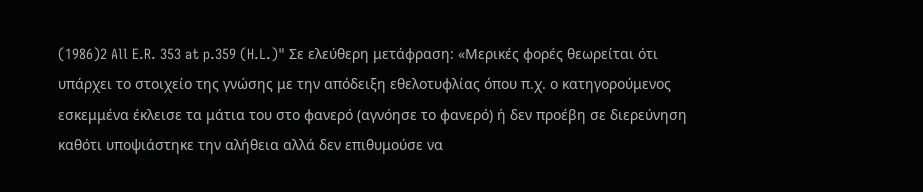(1986)2 All E.R. 353 at p.359 (H.L.)" Σε ελεύθερη μετάφραση: «Μερικές φορές θεωρείται ότι υπάρχει το στοιχείο της γνώσης με την απόδειξη εθελοτυφλίας όπου π.χ. ο κατηγορούμενος εσκεμμένα έκλεισε τα μάτια του στο φανερό (αγνόησε το φανερό) ή δεν προέβη σε διερεύνηση καθότι υποψιάστηκε την αλήθεια αλλά δεν επιθυμούσε να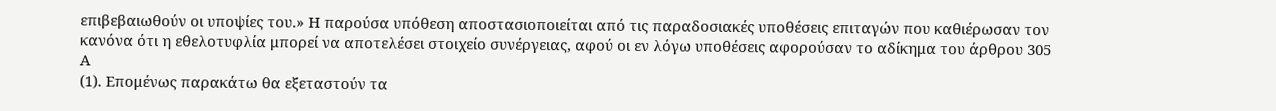επιβεβαιωθούν οι υποψίες του.» Η παρούσα υπόθεση αποστασιοποιείται από τις παραδοσιακές υποθέσεις επιταγών που καθιέρωσαν τον κανόνα ότι η εθελοτυφλία μπορεί να αποτελέσει στοιχείο συνέργειας, αφού οι εν λόγω υποθέσεις αφορούσαν το αδίκημα του άρθρου 305 Α
(1). Επομένως παρακάτω θα εξεταστούν τα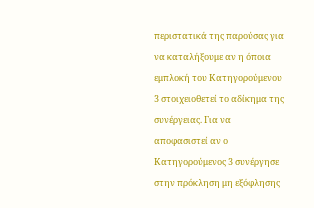περιστατικά της παρούσας για να καταλήξουμε αν η όποια εμπλοκή του Κατηγορούμενου 3 στοιχειοθετεί το αδίκημα της συνέργειας. Για να αποφασιστεί αν ο Κατηγορούμενος 3 συνέργησε στην πρόκληση μη εξόφλησης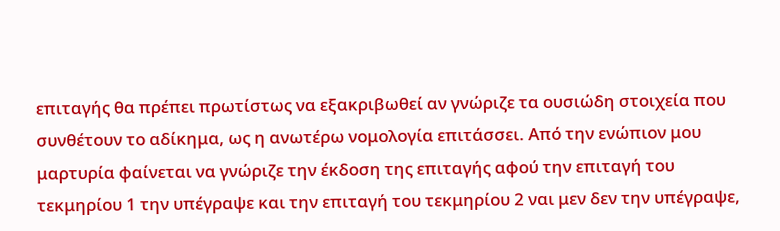επιταγής θα πρέπει πρωτίστως να εξακριβωθεί αν γνώριζε τα ουσιώδη στοιχεία που συνθέτουν το αδίκημα, ως η ανωτέρω νομολογία επιτάσσει. Από την ενώπιον μου μαρτυρία φαίνεται να γνώριζε την έκδοση της επιταγής αφού την επιταγή του τεκμηρίου 1 την υπέγραψε και την επιταγή του τεκμηρίου 2 ναι μεν δεν την υπέγραψε,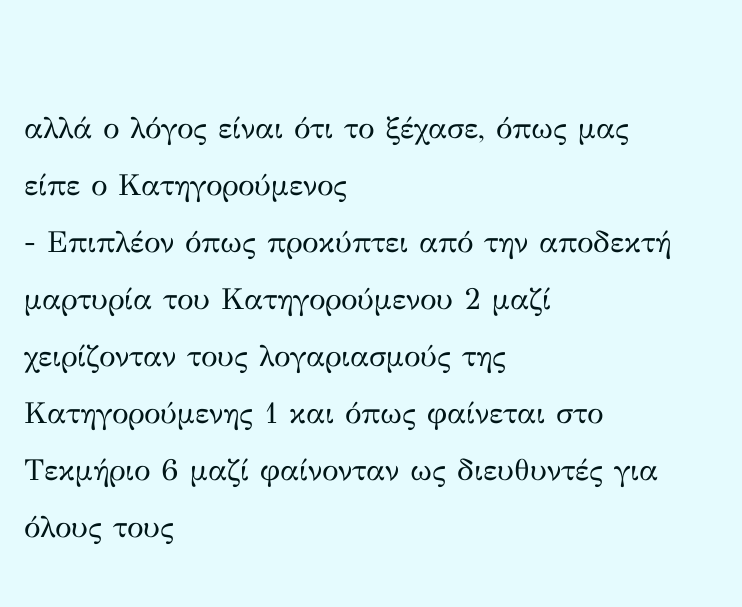αλλά ο λόγος είναι ότι το ξέχασε, όπως μας είπε ο Κατηγορούμενος
- Επιπλέον όπως προκύπτει από την αποδεκτή μαρτυρία του Κατηγορούμενου 2 μαζί χειρίζονταν τους λογαριασμούς της Κατηγορούμενης 1 και όπως φαίνεται στο Τεκμήριο 6 μαζί φαίνονταν ως διευθυντές για όλους τους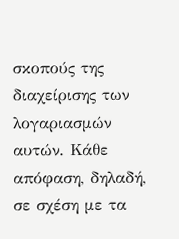σκοπούς της διαχείρισης των λογαριασμών αυτών. Κάθε απόφαση, δηλαδή, σε σχέση με τα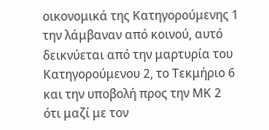οικονομικά της Κατηγορούμενης 1 την λάμβαναν από κοινού, αυτό δεικνύεται από την μαρτυρία του Κατηγορούμενου 2, το Τεκμήριο 6 και την υποβολή προς την ΜΚ 2 ότι μαζί με τον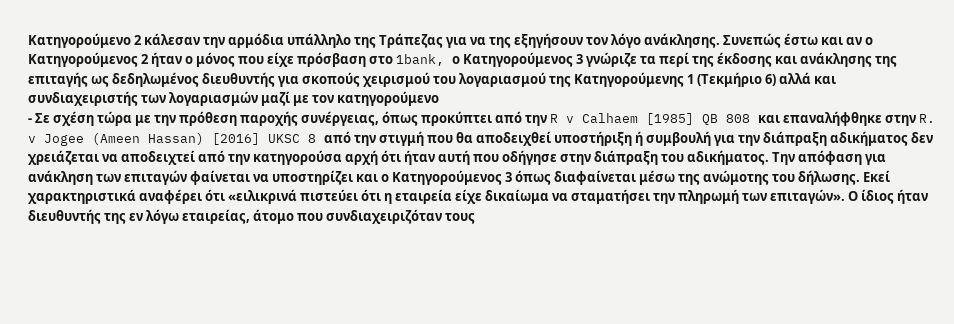Κατηγορούμενο 2 κάλεσαν την αρμόδια υπάλληλο της Τράπεζας για να της εξηγήσουν τον λόγο ανάκλησης. Συνεπώς έστω και αν ο Κατηγορούμενος 2 ήταν ο μόνος που είχε πρόσβαση στο 1bank, ο Κατηγορούμενος 3 γνώριζε τα περί της έκδοσης και ανάκλησης της επιταγής ως δεδηλωμένος διευθυντής για σκοπούς χειρισμού του λογαριασμού της Κατηγορούμενης 1 (Τεκμήριο 6) αλλά και συνδιαχειριστής των λογαριασμών μαζί με τον κατηγορούμενο
- Σε σχέση τώρα με την πρόθεση παροχής συνέργειας, όπως προκύπτει από την R v Calhaem [1985] QB 808 και επαναλήφθηκε στην R. v Jogee (Ameen Hassan) [2016] UKSC 8 από την στιγμή που θα αποδειχθεί υποστήριξη ή συμβουλή για την διάπραξη αδικήματος δεν χρειάζεται να αποδειχτεί από την κατηγορούσα αρχή ότι ήταν αυτή που οδήγησε στην διάπραξη του αδικήματος. Την απόφαση για ανάκληση των επιταγών φαίνεται να υποστηρίζει και ο Κατηγορούμενος 3 όπως διαφαίνεται μέσω της ανώμοτης του δήλωσης. Εκεί χαρακτηριστικά αναφέρει ότι «ειλικρινά πιστεύει ότι η εταιρεία είχε δικαίωμα να σταματήσει την πληρωμή των επιταγών». Ο ίδιος ήταν διευθυντής της εν λόγω εταιρείας, άτομο που συνδιαχειριζόταν τους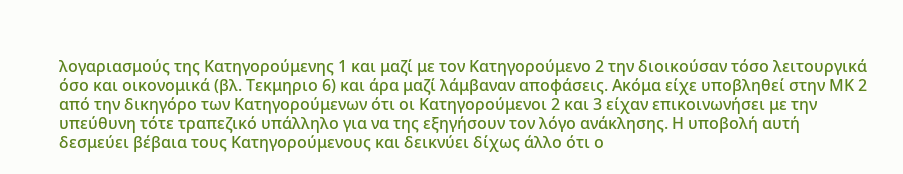λογαριασμούς της Κατηγορούμενης 1 και μαζί με τον Κατηγορούμενο 2 την διοικούσαν τόσο λειτουργικά όσο και οικονομικά (βλ. Τεκμηριο 6) και άρα μαζί λάμβαναν αποφάσεις. Ακόμα είχε υποβληθεί στην ΜΚ 2 από την δικηγόρο των Κατηγορούμενων ότι οι Κατηγορούμενοι 2 και 3 είχαν επικοινωνήσει με την υπεύθυνη τότε τραπεζικό υπάλληλο για να της εξηγήσουν τον λόγο ανάκλησης. Η υποβολή αυτή δεσμεύει βέβαια τους Κατηγορούμενους και δεικνύει δίχως άλλο ότι ο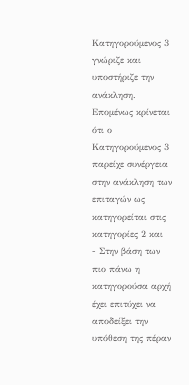Κατηγορούμενος 3 γνώριζε και υποστήριζε την ανάκληση. Επομένως κρίνεται ότι ο Κατηγορούμενος 3 παρείχε συνέργεια στην ανάκληση των επιταγών ως κατηγορείται στις κατηγορίες 2 και
- Στην βάση των πιο πάνω η κατηγορούσα αρχή έχει επιτύχει να αποδείξει την υπόθεση της πέραν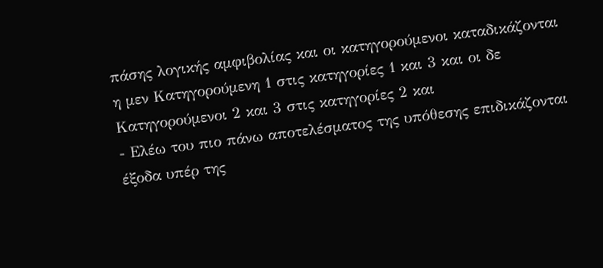πάσης λογικής αμφιβολίας και οι κατηγορούμενοι καταδικάζονται η μεν Κατηγορούμενη 1 στις κατηγορίες 1 και 3 και οι δε Κατηγορούμενοι 2 και 3 στις κατηγορίες 2 και
- Ελέω του πιο πάνω αποτελέσματος της υπόθεσης επιδικάζονται έξοδα υπέρ της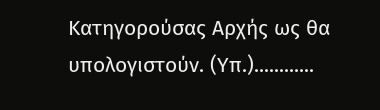Κατηγορούσας Αρχής ως θα υπολογιστούν. (Υπ.)............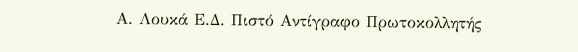Α. Λουκά Ε.Δ. Πιστό Αντίγραφο Πρωτοκολλητής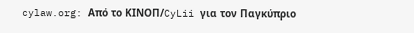cylaw.org: Από το ΚΙΝOΠ/CyLii για τον Παγκύπριο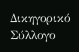Δικηγορικό Σύλλογο